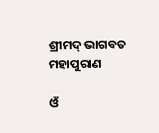ଶ୍ରୀମଦ୍ ଭାଗବତ ମହାପୁରାଣ

ଓଁ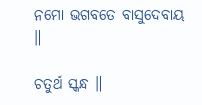ନମୋ ଭଗବତେ ବାସୁଦେବାୟ ॥

ଚତୁର୍ଥ ସ୍କନ୍ଧ ॥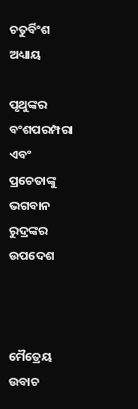ଚତୁର୍ବିଂଶ ଅଧ୍ୟାୟ

ପୃଥୁଙ୍କର ବଂଶପରମ୍ପରା ଏବଂ ପ୍ରଚେତାଙ୍କୁ ଭଗବାନ ରୁଦ୍ରଙ୍କର ଉପଦେଶ



ମୈତ୍ରେୟ ଉବାଚ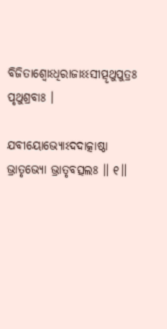ବିଜିତାଶ୍ୱୋଽଧିରାଜାଽଽସୀତ୍ପୃଥୁପୁତ୍ରଃ ପୃଥୁଶ୍ରବାଃ ।

ଯବୀୟୋଭ୍ୟୋଽଦଦାତ୍କାଷ୍ଠା ଭ୍ରାତୃଭ୍ୟୋ ଭ୍ରାତୃବତ୍ସଲଃ ॥ ୧॥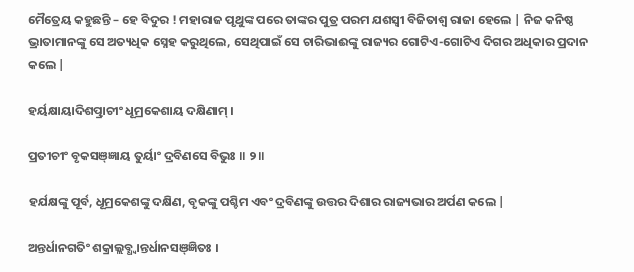ମୈତ୍ରେୟ କହୁଛନ୍ତି – ହେ ବିଦୁର ! ମହାରାଜ ପୃଥୁଙ୍କ ପରେ ତାଙ୍କର ପୁତ୍ର ପରମ ଯଶସ୍ବୀ ବିଜିତାଶ୍ବ ରାଜା ହେଲେ | ନିଜ କନିଷ୍ଠ ଭ୍ରାତାମାନଙ୍କୁ ସେ ଅତ୍ୟଧିକ ସ୍ନେହ କରୁଥିଲେ, ସେଥିପାଇଁ ସେ ଚାରିଭାଈଙ୍କୁ ରାଜ୍ୟର ଗୋଟିଏ-ଗୋଟିଏ ଦିଗର ଅଧିକାର ପ୍ରଦାନ କଲେ |

ହର୍ୟକ୍ଷାୟାଦିଶତ୍ପ୍ରାଚୀଂ ଧୂମ୍ରକେଶାୟ ଦକ୍ଷିଣାମ୍ ।

ପ୍ରତୀଚୀଂ ବୃକସଞ୍ଜ୍ଞାୟ ତୁର୍ୟାଂ ଦ୍ରବିଣସେ ବିଭୁଃ ॥ ୨॥

ହର୍ଯକ୍ଷଙ୍କୁ ପୂର୍ବ, ଧୂମ୍ରକେଶଙ୍କୁ ଦକ୍ଷିଣ, ବୃକଙ୍କୁ ପଶ୍ଚିମ ଏବଂ ଦ୍ରବିଣଙ୍କୁ ଉତ୍ତର ଦିଶାର ରାଜ୍ୟଭାର ଅର୍ପଣ କଲେ |

ଅନ୍ତର୍ଧାନଗତିଂ ଶକ୍ରାଲ୍ଲବ୍ଧ୍ୱାନ୍ତର୍ଧାନସଞ୍ଜ୍ଞିତଃ ।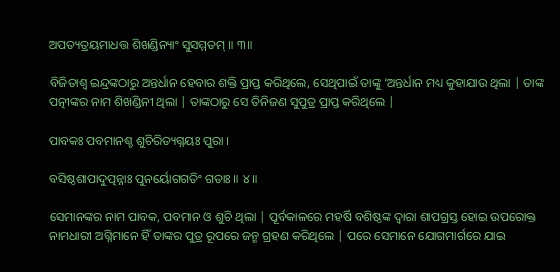ଅପତ୍ୟତ୍ରୟମାଧତ୍ତ ଶିଖଣ୍ଡିନ୍ୟାଂ ସୁସମ୍ମତମ୍ ॥ ୩॥

ବିଜିତାଶ୍ବ ଇନ୍ଦ୍ରଙ୍କଠାରୁ ଅନ୍ତର୍ଧାନ ହେବାର ଶକ୍ତି ପ୍ରାପ୍ତ କରିଥିଲେ, ସେଥିପାଇଁ ତାଙ୍କୁ ‘ଅନ୍ତର୍ଧାନ ମଧ୍ୟ କୁହାଯାଉ ଥିଲା | ତାଙ୍କ ପତ୍ନୀଙ୍କର ନାମ ଶିଖଣ୍ଡିନୀ ଥିଲା | ତାଙ୍କଠାରୁ ସେ ତିନିଜଣ ସୁପୁତ୍ର ପ୍ରାପ୍ତ କରିଥିଲେ |

ପାବକଃ ପବମାନଶ୍ଚ ଶୁଚିରିତ୍ୟଗ୍ନୟଃ ପୁରା ।

ବସିଷ୍ଠଶାପାଦୁତ୍ପନ୍ନାଃ ପୁନର୍ୟୋଗଗତିଂ ଗତାଃ ॥ ୪॥

ସେମାନଙ୍କର ନାମ ପାବକ, ପବମାନ ଓ ଶୁଚି ଥିଲା | ପୂର୍ବକାଳରେ ମହର୍ଷି ବଶିଷ୍ଠଙ୍କ ଦ୍ବାରା ଶାପଗ୍ରସ୍ତ ହୋଇ ଉପରୋକ୍ତ ନାମଧାରୀ ଅଗ୍ନିମାନେ ହିଁ ତାଙ୍କର ପୁତ୍ର ରୂପରେ ଜନ୍ମ ଗ୍ରହଣ କରିଥିଲେ | ପରେ ସେମାନେ ଯୋଗମାର୍ଗରେ ଯାଇ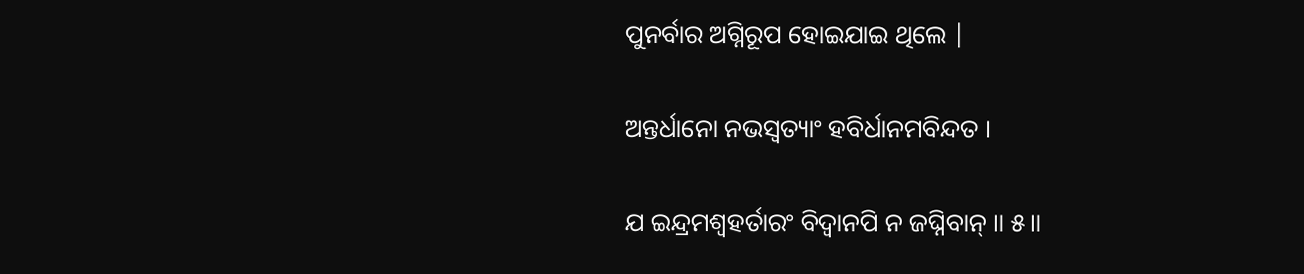ପୁନର୍ବାର ଅଗ୍ନିରୂପ ହୋଇଯାଇ ଥିଲେ |

ଅନ୍ତର୍ଧାନୋ ନଭସ୍ୱତ୍ୟାଂ ହବିର୍ଧାନମବିନ୍ଦତ ।

ଯ ଇନ୍ଦ୍ରମଶ୍ୱହର୍ତାରଂ ବିଦ୍ୱାନପି ନ ଜଘ୍ନିବାନ୍ ॥ ୫॥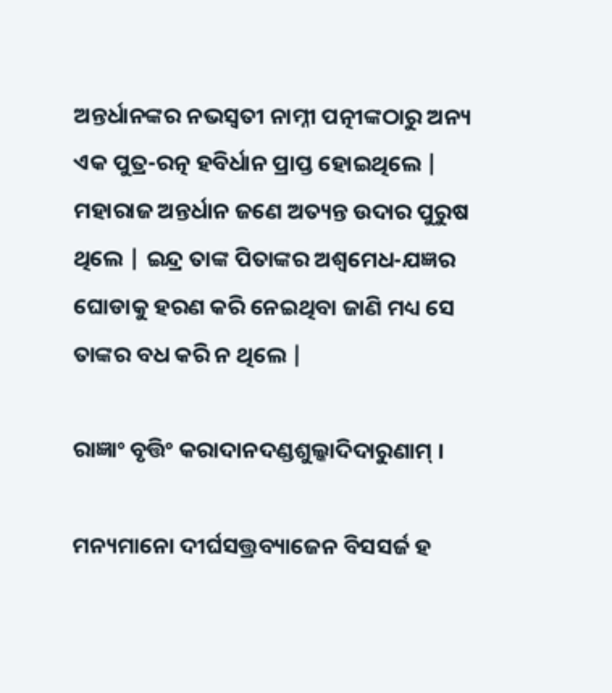ଅନ୍ତର୍ଧାନଙ୍କର ନଭସ୍ବତୀ ନାମ୍ନୀ ପତ୍ନୀଙ୍କଠାରୁ ଅନ୍ୟ ଏକ ପୁତ୍ର-ରତ୍ନ ହବିର୍ଧାନ ପ୍ରାପ୍ତ ହୋଇଥିଲେ | ମହାରାଜ ଅନ୍ତର୍ଧାନ ଜଣେ ଅତ୍ୟନ୍ତ ଉଦାର ପୁରୁଷ ଥିଲେ | ଇନ୍ଦ୍ର ତାଙ୍କ ପିତାଙ୍କର ଅଶ୍ବମେଧ-ଯଜ୍ଞର ଘୋଡାକୁ ହରଣ କରି ନେଇଥିବା ଜାଣି ମଧ୍ୟ ସେ ତାଙ୍କର ବଧ କରି ନ ଥିଲେ |

ରାଜ୍ଞାଂ ବୃତ୍ତିଂ କରାଦାନଦଣ୍ଡଶୁଲ୍କାଦିଦାରୁଣାମ୍ ।

ମନ୍ୟମାନୋ ଦୀର୍ଘସତ୍ତ୍ରବ୍ୟାଜେନ ବିସସର୍ଜ ହ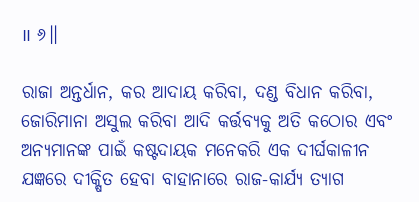॥ ୬॥

ରାଜା ଅନ୍ତର୍ଧାନ, କର ଆଦାୟ କରିବା, ଦଣ୍ଡ ବିଧାନ କରିବା, ଜୋରିମାନା ଅସୁଲ କରିବା ଆଦି କର୍ତ୍ତବ୍ୟକୁ ଅତି କଠୋର ଏବଂ ଅନ୍ୟମାନଙ୍କ ପାଇଁ କଷ୍ଟଦାୟକ ମନେକରି ଏକ ଦୀର୍ଘକାଳୀନ ଯଜ୍ଞରେ ଦୀକ୍ଷିତ ହେବା ବାହାନାରେ ରାଜ-କାର୍ଯ୍ୟ ତ୍ୟାଗ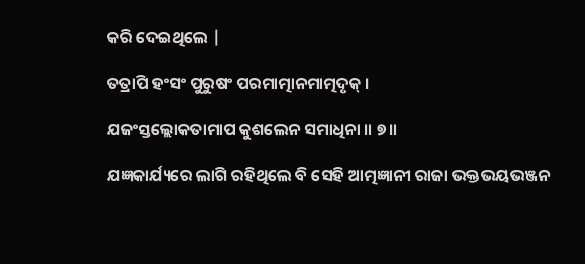କରି ଦେଇଥିଲେ |

ତତ୍ରାପି ହଂସଂ ପୁରୁଷଂ ପରମାତ୍ମାନମାତ୍ମଦୃକ୍ ।

ଯଜଂସ୍ତଲ୍ଲୋକତାମାପ କୁଶଲେନ ସମାଧିନା ॥ ୭॥

ଯଜ୍ଞକାର୍ଯ୍ୟରେ ଲାଗି ରହିଥିଲେ ବି ସେହି ଆତ୍ମଜ୍ଞାନୀ ରାଜା ଭକ୍ତଭୟଭଞ୍ଜନ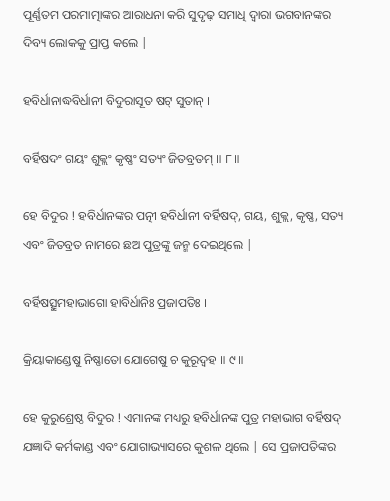ପୂର୍ଣ୍ଣତମ ପରମାତ୍ମାଙ୍କର ଆରାଧନା କରି ସୁଦୃଢ଼ ସମାଧି ଦ୍ବାରା ଭଗବାନଙ୍କର ଦିବ୍ୟ ଲୋକକୁ ପ୍ରାପ୍ତ କଲେ |

ହବିର୍ଧାନାଦ୍ଧବିର୍ଧାନୀ ବିଦୁରାସୂତ ଷଟ୍ ସୁତାନ୍ ।

ବର୍ହିଷଦଂ ଗୟଂ ଶୁକ୍ଲଂ କୃଷ୍ଣଂ ସତ୍ୟଂ ଜିତବ୍ରତମ୍ ॥ ୮॥

ହେ ବିଦୁର ! ହବିର୍ଧାନଙ୍କର ପତ୍ନୀ ହବିର୍ଧାନୀ ବର୍ହିଷଦ୍, ଗୟ, ଶୁକ୍ଲ, କୃଷ୍ଣ, ସତ୍ୟ ଏବଂ ଜିତବ୍ରତ ନାମରେ ଛଅ ପୁତ୍ରଙ୍କୁ ଜନ୍ମ ଦେଇଥିଲେ |

ବର୍ହିଷତ୍ସୁମହାଭାଗୋ ହାବିର୍ଧାନିଃ ପ୍ରଜାପତିଃ ।

କ୍ରିୟାକାଣ୍ଡେଷୁ ନିଷ୍ଣାତୋ ଯୋଗେଷୁ ଚ କୁରୂଦ୍ୱହ ॥ ୯॥

ହେ କୁରୁଶ୍ରେଷ୍ଠ ବିଦୁର ! ଏମାନଙ୍କ ମଧ୍ୟରୁ ହବିର୍ଧାନଙ୍କ ପୁତ୍ର ମହାଭାଗ ବର୍ହିଷଦ୍ ଯଜ୍ଞାଦି କର୍ମକାଣ୍ଡ ଏବଂ ଯୋଗାଭ୍ୟାସରେ କୁଶଳ ଥିଲେ | ସେ ପ୍ରଜାପତିଙ୍କର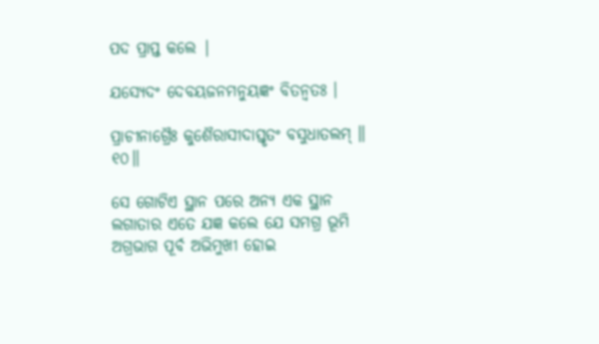ପଦ ପ୍ରାପ୍ତ କଲେ |

ଯସ୍ୟେଦଂ ଦେବୟଜନମନୁୟଜ୍ଞଂ ବିତନ୍ୱତଃ ।

ପ୍ରାଚୀନାଗ୍ରୈଃ କୁଶୈରାସୀଦାସ୍ତୃତଂ ବସୁଧାତଲମ୍ ॥ ୧୦॥

ସେ ଗୋଟିଏ ସ୍ଥାନ ପରେ ଅନ୍ୟ ଏକ ସ୍ଥାନ ଲଗାତାର ଏତେ ଯଜ୍ଞ କଲେ ଯେ ସମଗ୍ର ଭୂମି ଅଗ୍ରଭାଗ ପୂର୍ବ ଅଭିମୁଖୀ ହୋଇ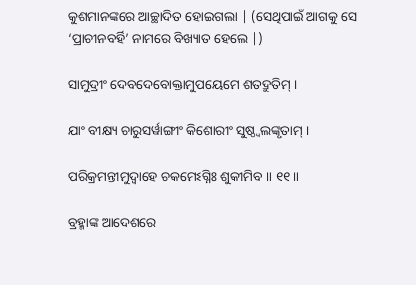କୁଶମାନଙ୍କରେ ଆଚ୍ଛାଦିତ ହୋଇଗଲା | (ସେଥିପାଇଁ ଆଗକୁ ସେ ‘ପ୍ରାଚୀନବର୍ହି’ ନାମରେ ବିଖ୍ୟାତ ହେଲେ |)

ସାମୁଦ୍ରୀଂ ଦେବଦେବୋକ୍ତାମୁପୟେମେ ଶତଦ୍ରୁତିମ୍ ।

ଯାଂ ବୀକ୍ଷ୍ୟ ଚାରୁସର୍ୱାଙ୍ଗୀଂ କିଶୋରୀଂ ସୁଷ୍ଠ୍ୱଲଙ୍କୃତାମ୍ ।

ପରିକ୍ରମନ୍ତୀମୁଦ୍ୱାହେ ଚକମେଽଗ୍ନିଃ ଶୁକୀମିବ ॥ ୧୧॥

ବ୍ରହ୍ମାଙ୍କ ଆଦେଶରେ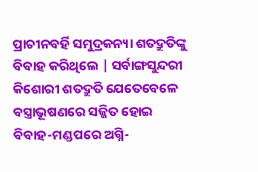ପ୍ରାଚୀନବର୍ହି ସମୁଦ୍ରକନ୍ୟା ଶତଦ୍ରୁତିଙ୍କୁ ବିବାହ କରିଥିଲେ | ସର୍ବାଙ୍ଗସୁନ୍ଦରୀ କିଶୋରୀ ଶତଦ୍ରୁତି ଯେତେବେଳେ ବସ୍ତ୍ରାଭୂଷଣରେ ସଜ୍ଜିତ ହୋଇ ବିବାହ-ମଣ୍ଡପରେ ଅଗ୍ନି-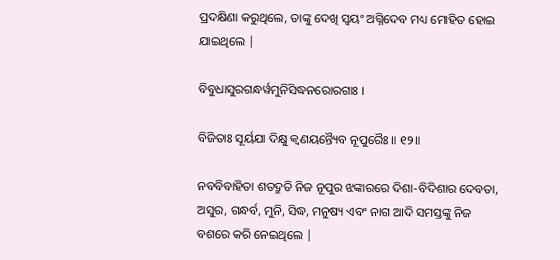ପ୍ରଦକ୍ଷିଣା କରୁଥିଲେ, ତାଙ୍କୁ ଦେଖି ସ୍ବୟଂ ଅଗ୍ନିଦେବ ମଧ୍ୟ ମୋହିତ ହୋଇ ଯାଇଥିଲେ |

ବିବୁଧାସୁରଗନ୍ଧର୍ୱମୁନିସିଦ୍ଧନରୋରଗାଃ ।

ବିଜିତାଃ ସୂର୍ୟଯା ଦିକ୍ଷୁ କ୍ୱଣୟନ୍ତ୍ୟୈବ ନୂପୁରୈଃ ॥ ୧୨॥

ନବବିବାହିତା ଶତଦ୍ରୁତି ନିଜ ନୂପୁର ଝଙ୍କାରରେ ଦିଶା-ବିଦିଶାର ଦେବତା, ଅସୁର, ଗନ୍ଧର୍ବ, ମୁନି, ସିଦ୍ଧ, ମନୁଷ୍ୟ ଏବଂ ନାଗ ଆଦି ସମସ୍ତଙ୍କୁ ନିଜ ବଶରେ କରି ନେଇଥିଲେ |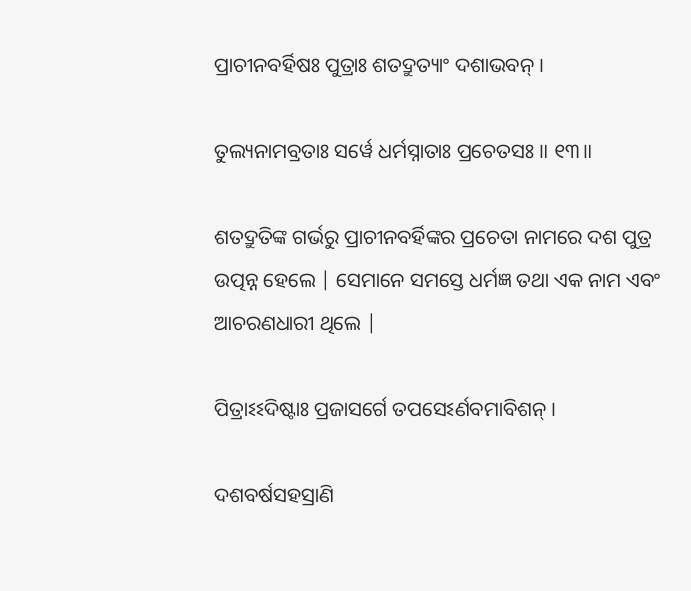ପ୍ରାଚୀନବର୍ହିଷଃ ପୁତ୍ରାଃ ଶତଦ୍ରୁତ୍ୟାଂ ଦଶାଭବନ୍ ।

ତୁଲ୍ୟନାମବ୍ରତାଃ ସର୍ୱେ ଧର୍ମସ୍ନାତାଃ ପ୍ରଚେତସଃ ॥ ୧୩॥

ଶତଦ୍ରୁତିଙ୍କ ଗର୍ଭରୁ ପ୍ରାଚୀନବର୍ହିଙ୍କର ପ୍ରଚେତା ନାମରେ ଦଶ ପୁତ୍ର ଉତ୍ପନ୍ନ ହେଲେ | ସେମାନେ ସମସ୍ତେ ଧର୍ମଜ୍ଞ ତଥା ଏକ ନାମ ଏବଂ ଆଚରଣଧାରୀ ଥିଲେ |

ପିତ୍ରାଽଽଦିଷ୍ଟାଃ ପ୍ରଜାସର୍ଗେ ତପସେଽର୍ଣବମାବିଶନ୍ ।

ଦଶବର୍ଷସହସ୍ରାଣି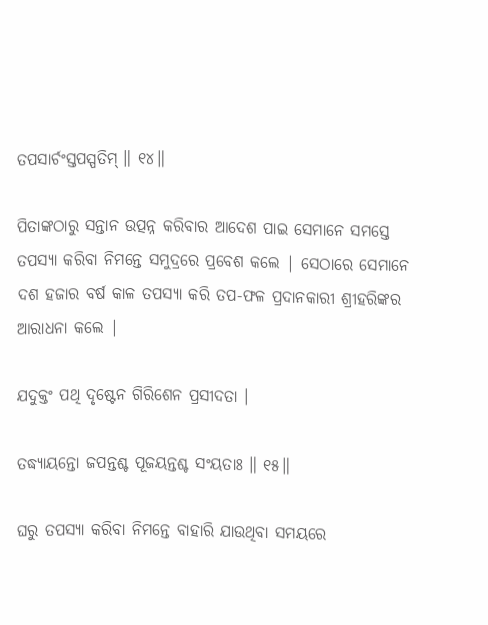ତପସାର୍ଚଂସ୍ତପସ୍ପତିମ୍ ॥ ୧୪॥

ପିତାଙ୍କଠାରୁ ସନ୍ତାନ ଉତ୍ପନ୍ନ କରିବାର ଆଦେଶ ପାଇ ସେମାନେ ସମସ୍ତେ ତପସ୍ୟା କରିବା ନିମନ୍ତେ ସମୁଦ୍ରରେ ପ୍ରବେଶ କଲେ | ସେଠାରେ ସେମାନେ ଦଶ ହଜାର ବର୍ଷ କାଳ ତପସ୍ୟା କରି ତପ-ଫଳ ପ୍ରଦାନକାରୀ ଶ୍ରୀହରିଙ୍କର ଆରାଧନା କଲେ |

ଯଦୁକ୍ତଂ ପଥି ଦୃଷ୍ଟେନ ଗିରିଶେନ ପ୍ରସୀଦତା ।

ତଦ୍ଧ୍ୟାୟନ୍ତୋ ଜପନ୍ତଶ୍ଚ ପୂଜୟନ୍ତଶ୍ଚ ସଂୟତାଃ ॥ ୧୫॥

ଘରୁ ତପସ୍ୟା କରିବା ନିମନ୍ତେ ବାହାରି ଯାଉଥିବା ସମୟରେ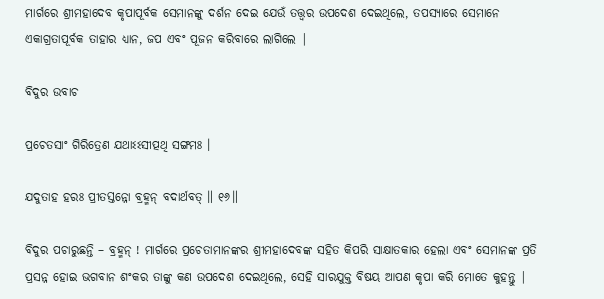ମାର୍ଗରେ ଶ୍ରୀମହାଦେବ କୃପାପୂର୍ବକ ସେମାନଙ୍କୁ ଦର୍ଶନ ଦେଇ ଯେଉଁ ତତ୍ତ୍ବର ଉପଦେଶ ଦେଇଥିଲେ, ତପସ୍ୟାରେ ସେମାନେ ଏକାଗ୍ରତାପୂର୍ବକ ତାହାର ଧ୍ୟାନ, ଜପ ଏବଂ ପୂଜନ କରିବାରେ ଲାଗିଲେ |

ବିଦୁର ଉବାଚ

ପ୍ରଚେତସାଂ ଗିରିତ୍ରେଣ ଯଥାଽଽସୀତ୍ପଥି ସଙ୍ଗମଃ ।

ଯଦୁତାହ ହରଃ ପ୍ରୀତସ୍ତନ୍ନୋ ବ୍ରହ୍ମନ୍ ବଦାର୍ଥବତ୍ ॥ ୧୬॥

ବିଦୁର ପଚାରୁଛନ୍ତି – ବ୍ରହ୍ମନ୍ ! ମାର୍ଗରେ ପ୍ରଚେତାମାନଙ୍କର ଶ୍ରୀମହାଦେବଙ୍କ ସହିତ କିପରି ସାକ୍ଷାତକାର ହେଲା ଏବଂ ସେମାନଙ୍କ ପ୍ରତି ପ୍ରସନ୍ନ ହୋଇ ଭଗବାନ ଶଂକର ତାଙ୍କୁ କଣ ଉପଦେଶ ଦେଇଥିଲେ, ସେହି ସାରଯୁକ୍ତ ବିଷୟ ଆପଣ କୃପା କରି ମୋତେ କୁହନ୍ତୁ |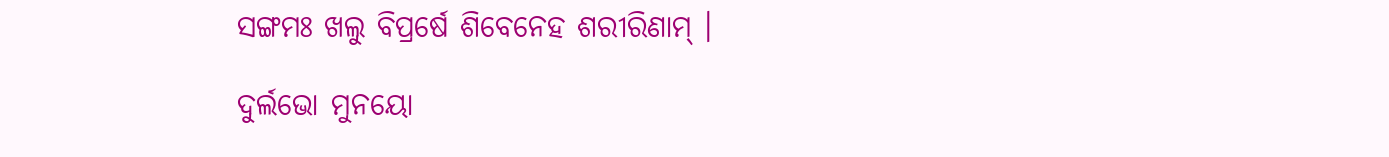ସଙ୍ଗମଃ ଖଲୁ ବିପ୍ରର୍ଷେ ଶିବେନେହ ଶରୀରିଣାମ୍ ।

ଦୁର୍ଲଭୋ ମୁନୟୋ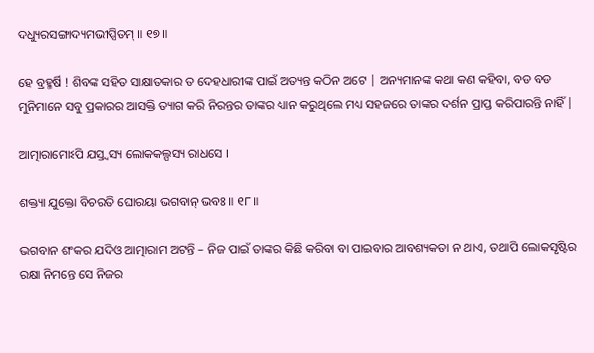ଦଧ୍ୟୁରସଙ୍ଗାଦ୍ୟମଭୀପ୍ସିତମ୍ ॥ ୧୭॥

ହେ ବ୍ରହ୍ମର୍ଷି ! ଶିବଙ୍କ ସହିତ ସାକ୍ଷାତକାର ତ ଦେହଧାରୀଙ୍କ ପାଇଁ ଅତ୍ୟନ୍ତ କଠିନ ଅଟେ | ଅନ୍ୟମାନଙ୍କ କଥା କଣ କହିବା, ବଡ ବଡ ମୁନିମାନେ ସବୁ ପ୍ରକାରର ଆସକ୍ତି ତ୍ୟାଗ କରି ନିରନ୍ତର ତାଙ୍କର ଧ୍ୟାନ କରୁଥିଲେ ମଧ୍ୟ ସହଜରେ ତାଙ୍କର ଦର୍ଶନ ପ୍ରାପ୍ତ କରିପାରନ୍ତି ନାହିଁ |

ଆତ୍ମାରାମୋଽପି ଯସ୍ତ୍ୱସ୍ୟ ଲୋକକଲ୍ପସ୍ୟ ରାଧସେ ।

ଶକ୍ତ୍ୟା ଯୁକ୍ତୋ ବିଚରତି ଘୋରୟା ଭଗବାନ୍ ଭବଃ ॥ ୧୮॥

ଭଗବାନ ଶଂକର ଯଦିଓ ଆତ୍ମାରାମ ଅଟନ୍ତି – ନିଜ ପାଇଁ ତାଙ୍କର କିଛି କରିବା ବା ପାଇବାର ଆବଶ୍ୟକତା ନ ଥାଏ, ତଥାପି ଲୋକସୃଷ୍ଟିର ରକ୍ଷା ନିମନ୍ତେ ସେ ନିଜର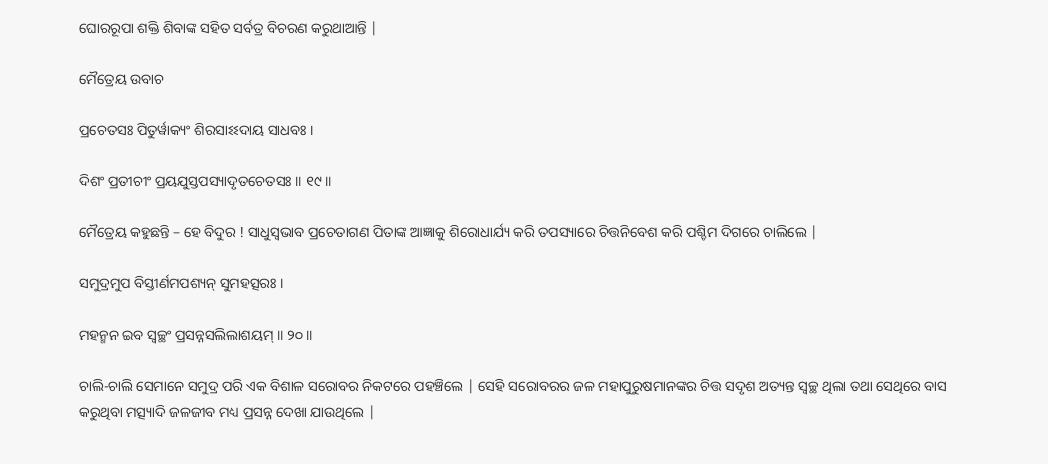ଘୋରରୂପା ଶକ୍ତି ଶିବାଙ୍କ ସହିତ ସର୍ବତ୍ର ବିଚରଣ କରୁଥାଆନ୍ତି |

ମୈତ୍ରେୟ ଉବାଚ

ପ୍ରଚେତସଃ ପିତୁର୍ୱାକ୍ୟଂ ଶିରସାଽଽଦାୟ ସାଧବଃ ।

ଦିଶଂ ପ୍ରତୀଚୀଂ ପ୍ରୟଯୁସ୍ତପସ୍ୟାଦୃତଚେତସଃ ॥ ୧୯॥

ମୈତ୍ରେୟ କହୁଛନ୍ତି – ହେ ବିଦୁର ! ସାଧୁସ୍ବଭାବ ପ୍ରଚେତାଗଣ ପିତାଙ୍କ ଆଜ୍ଞାକୁ ଶିରୋଧାର୍ଯ୍ୟ କରି ତପସ୍ୟାରେ ଚିତ୍ତନିବେଶ କରି ପଶ୍ଚିମ ଦିଗରେ ଚାଲିଲେ |

ସମୁଦ୍ରମୁପ ବିସ୍ତୀର୍ଣମପଶ୍ୟନ୍ ସୁମହତ୍ସରଃ ।

ମହନ୍ମନ ଇବ ସ୍ୱଚ୍ଛଂ ପ୍ରସନ୍ନସଲିଲାଶୟମ୍ ॥ ୨୦॥

ଚାଲି-ଚାଲି ସେମାନେ ସମୁଦ୍ର ପରି ଏକ ବିଶାଳ ସରୋବର ନିକଟରେ ପହଞ୍ଚିଲେ | ସେହି ସରୋବରର ଜଳ ମହାପୁରୁଷମାନଙ୍କର ଚିତ୍ତ ସଦୃଶ ଅତ୍ୟନ୍ତ ସ୍ବଚ୍ଛ ଥିଲା ତଥା ସେଥିରେ ବାସ କରୁଥିବା ମତ୍ସ୍ୟାଦି ଜଳଜୀବ ମଧ୍ୟ ପ୍ରସନ୍ନ ଦେଖା ଯାଉଥିଲେ |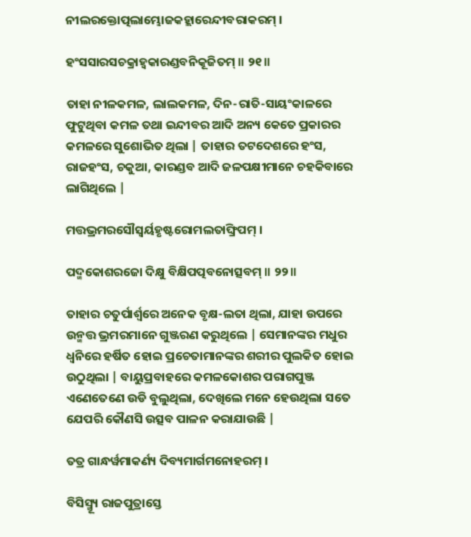ନୀଲରକ୍ତୋତ୍ପଲାମ୍ଭୋଜକହ୍ଲାରେନ୍ଦୀବରାକରମ୍ ।

ହଂସସାରସଚକ୍ରାହ୍ୱକାରଣ୍ଡବନିକୂଜିତମ୍ ॥ ୨୧॥

ତାହା ନୀଳକମଳ, ଲାଲକମଳ, ଦିନ-ରାତି-ସାୟଂକାଳରେ ଫୁଟୁଥିବା କମଳ ତଥା ଇନ୍ଦୀବର ଆଦି ଅନ୍ୟ କେତେ ପ୍ରକାରର କମଳରେ ସୁଶୋଭିତ ଥିଲା | ତାହାର ତଟଦେଶରେ ହଂସ, ରାଜହଂସ, ଚକୁଆ, କାରଣ୍ଡବ ଆଦି ଜଳପକ୍ଷୀମାନେ ଚହକିବାରେ ଲାଗିଥିଲେ |

ମତ୍ତଭ୍ରମରସୌସ୍ୱର୍ୟହୃଷ୍ଟରୋମଲତାଙ୍ଘ୍ରିପମ୍ ।

ପଦ୍ମକୋଶରଜୋ ଦିକ୍ଷୁ ବିକ୍ଷିପତ୍ପବନୋତ୍ସବମ୍ ॥ ୨୨॥

ତାହାର ଚତୁର୍ପାର୍ଶ୍ବରେ ଅନେକ ବୃକ୍ଷ-ଲତା ଥିଲା, ଯାହା ଉପରେ ଉନ୍ମତ୍ତ ଭ୍ରମରମାନେ ଗୁଞ୍ଜରଣ କରୁଥିଲେ | ସେମାନଙ୍କର ମଧୁର ଧ୍ବନିରେ ହର୍ଷିତ ହୋଇ ପ୍ରଚେତାମାନଙ୍କର ଶରୀର ପୁଲକିତ ହୋଇ ଉଠୁଥିଲା | ବାୟୁପ୍ରବାହରେ କମଳକୋଶର ପରାଗପୁଞ୍ଜ ଏଣେତେଣେ ଉଡି ବୁଲୁଥିଲା, ଦେଖିଲେ ମନେ ହେଉଥିଲା ସତେ ଯେପରି କୌଣସି ଉତ୍ସବ ପାଳନ କରାଯାଉଛି |

ତତ୍ର ଗାନ୍ଧର୍ୱମାକର୍ଣ୍ୟ ଦିବ୍ୟମାର୍ଗମନୋହରମ୍ ।

ବିସିସ୍ମ୍ୟୂ ରାଜପୁତ୍ରାସ୍ତେ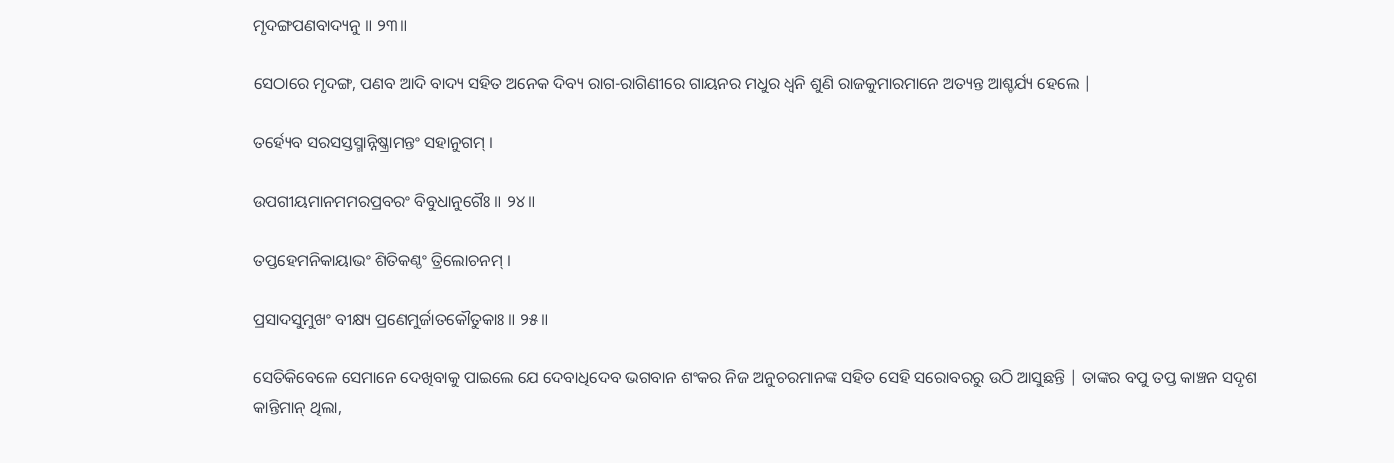ମୃଦଙ୍ଗପଣବାଦ୍ୟନୁ ॥ ୨୩॥

ସେଠାରେ ମୃଦଙ୍ଗ, ପଣବ ଆଦି ବାଦ୍ୟ ସହିତ ଅନେକ ଦିବ୍ୟ ରାଗ-ରାଗିଣୀରେ ଗାୟନର ମଧୁର ଧ୍ବନି ଶୁଣି ରାଜକୁମାରମାନେ ଅତ୍ୟନ୍ତ ଆଶ୍ଚର୍ଯ୍ୟ ହେଲେ |

ତର୍ହ୍ୟେବ ସରସସ୍ତସ୍ମାନ୍ନିଷ୍କ୍ରାମନ୍ତଂ ସହାନୁଗମ୍ ।

ଉପଗୀୟମାନମମରପ୍ରବରଂ ବିବୁଧାନୁଗୈଃ ॥ ୨୪॥

ତପ୍ତହେମନିକାୟାଭଂ ଶିତିକଣ୍ଠଂ ତ୍ରିଲୋଚନମ୍ ।

ପ୍ରସାଦସୁମୁଖଂ ବୀକ୍ଷ୍ୟ ପ୍ରଣେମୁର୍ଜାତକୌତୁକାଃ ॥ ୨୫॥

ସେତିକିବେଳେ ସେମାନେ ଦେଖିବାକୁ ପାଇଲେ ଯେ ଦେବାଧିଦେବ ଭଗବାନ ଶଂକର ନିଜ ଅନୁଚରମାନଙ୍କ ସହିତ ସେହି ସରୋବରରୁ ଉଠି ଆସୁଛନ୍ତି | ତାଙ୍କର ବପୁ ତପ୍ତ କାଞ୍ଚନ ସଦୃଶ କାନ୍ତିମାନ୍ ଥିଲା,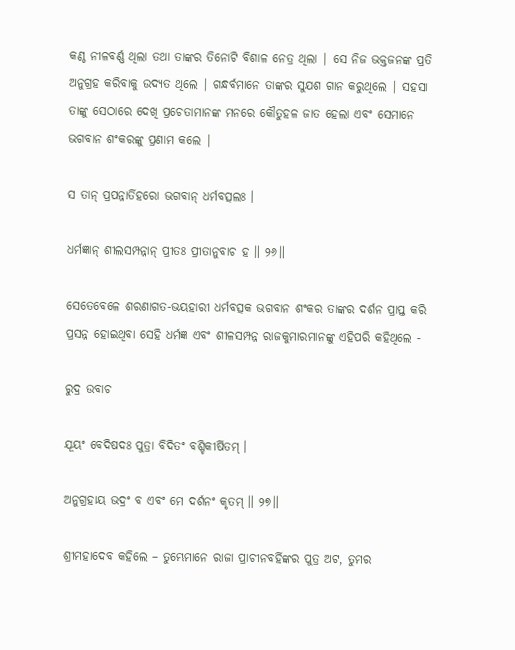କଣ୍ଠ ନୀଳବର୍ଣ୍ଣ ଥିଲା ତଥା ତାଙ୍କର ତିନୋଟି ବିଶାଳ ନେତ୍ର ଥିଲା | ସେ ନିଜ ଭକ୍ତଜନଙ୍କ ପ୍ରତି ଅନୁଗ୍ରହ କରିବାକୁ ଉଦ୍ୟତ ଥିଲେ | ଗନ୍ଧର୍ବମାନେ ତାଙ୍କର ସୁଯଶ ଗାନ କରୁଥିଲେ | ସହସା ତାଙ୍କୁ ସେଠାରେ ଦେଖି ପ୍ରଚେତାମାନଙ୍କ ମନରେ କୌତୁହଳ ଜାତ ହେଲା ଏବଂ ସେମାନେ ଭଗବାନ ଶଂକରଙ୍କୁ ପ୍ରଣାମ କଲେ |

ସ ତାନ୍ ପ୍ରପନ୍ନାର୍ତିହରୋ ଭଗବାନ୍ ଧର୍ମବତ୍ସଲଃ ।

ଧର୍ମଜ୍ଞାନ୍ ଶୀଲସମ୍ପନ୍ନାନ୍ ପ୍ରୀତଃ ପ୍ରୀତାନୁବାଚ ହ ॥ ୨୬॥

ସେତେବେଳେ ଶରଣାଗତ-ଭୟହାରୀ ଧର୍ମବତ୍ସକ ଭଗବାନ ଶଂକର ତାଙ୍କର ଦର୍ଶନ ପ୍ରାପ୍ତ କରି ପ୍ରସନ୍ନ ହୋଇଥିବା ସେହି ଧର୍ମଜ୍ଞ ଏବଂ ଶୀଳସମ୍ପନ୍ନ ରାଜକୁମାରମାନଙ୍କୁ ଏହିପରି କହିଥିଲେ -

ରୁଦ୍ର ଉବାଚ

ଯୂୟଂ ବେଦିଷଦଃ ପୁତ୍ରା ବିଦିତଂ ବଶ୍ଚିକୀର୍ଷିତମ୍ ।

ଅନୁଗ୍ରହାୟ ଭଦ୍ରଂ ବ ଏବଂ ମେ ଦର୍ଶନଂ କୃତମ୍ ॥ ୨୭॥

ଶ୍ରୀମହାଦେବ କହିଲେ – ତୁମ୍ଭେମାନେ ରାଜା ପ୍ରାଚୀନବର୍ହିଙ୍କର ପୁତ୍ର ଅଟ, ତୁମର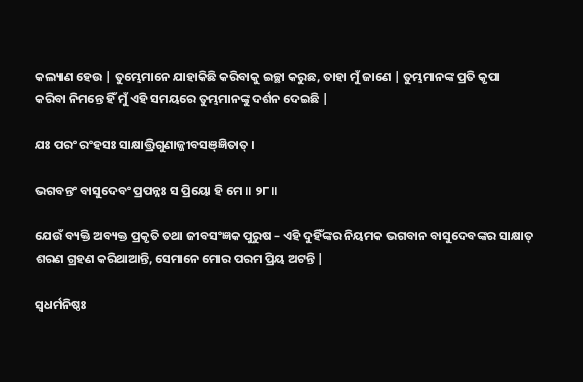କଲ୍ୟାଣ ହେଉ | ତୁମ୍ଭେମାନେ ଯାହାକିଛି କରିବାକୁ ଇଚ୍ଛା କରୁଛ, ତାହା ମୁଁ ଜାଣେ | ତୁମ୍ଭମାନଙ୍କ ପ୍ରତି କୃପା କରିବା ନିମନ୍ତେ ହିଁ ମୁଁ ଏହି ସମୟରେ ତୁମ୍ଭମାନଙ୍କୁ ଦର୍ଶନ ଦେଇଛି |

ଯଃ ପରଂ ରଂହସଃ ସାକ୍ଷାତ୍ତ୍ରିଗୁଣାଜ୍ଜୀବସଞ୍ଜ୍ଞିତାତ୍ ।

ଭଗବନ୍ତଂ ବାସୁଦେବଂ ପ୍ରପନ୍ନଃ ସ ପ୍ରିୟୋ ହି ମେ ॥ ୨୮॥

ଯେଉଁ ବ୍ୟକ୍ତି ଅବ୍ୟକ୍ତ ପ୍ରକୃତି ତଥା ଜୀବସଂଜ୍ଞକ ପୁରୁଷ – ଏହି ଦୁହିଁଙ୍କର ନିୟମକ ଭଗବାନ ବାସୁଦେବଙ୍କର ସାକ୍ଷାତ୍ ଶରଣ ଗ୍ରହଣ କରିଥାଆନ୍ତି, ସେମାନେ ମୋର ପରମ ପ୍ରିୟ ଅଟନ୍ତି |

ସ୍ୱଧର୍ମନିଷ୍ଠଃ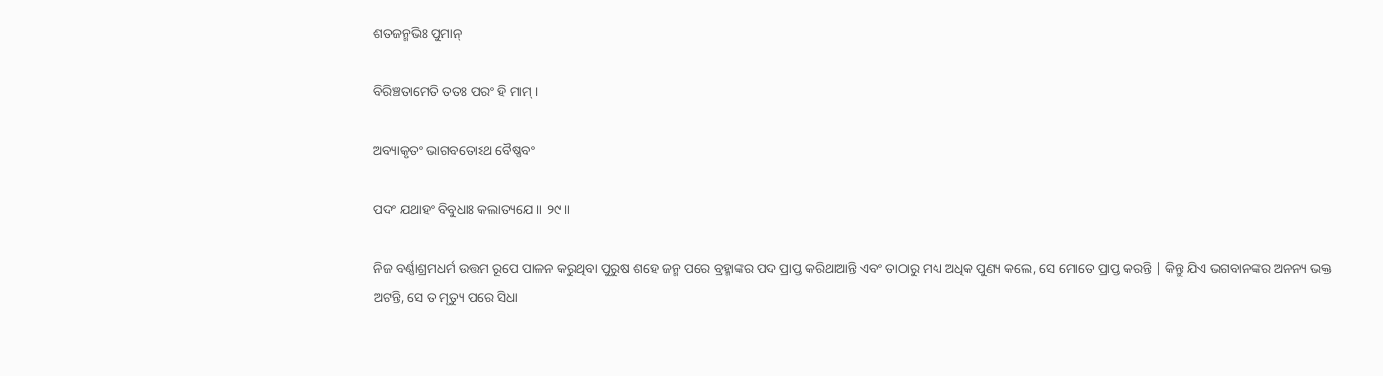ଶତଜନ୍ମଭିଃ ପୁମାନ୍

ବିରିଞ୍ଚତାମେତି ତତଃ ପରଂ ହି ମାମ୍ ।

ଅବ୍ୟାକୃତଂ ଭାଗବତୋଽଥ ବୈଷ୍ଣବଂ

ପଦଂ ଯଥାହଂ ବିବୁଧାଃ କଲାତ୍ୟଯେ ॥ ୨୯॥

ନିଜ ବର୍ଣ୍ଣାଶ୍ରମଧର୍ମ ଉତ୍ତମ ରୂପେ ପାଳନ କରୁଥିବା ପୁରୁଷ ଶହେ ଜନ୍ମ ପରେ ବ୍ରହ୍ମାଙ୍କର ପଦ ପ୍ରାପ୍ତ କରିଥାଆନ୍ତି ଏବଂ ତାଠାରୁ ମଧ୍ୟ ଅଧିକ ପୁଣ୍ୟ କଲେ, ସେ ମୋତେ ପ୍ରାପ୍ତ କରନ୍ତି | କିନ୍ତୁ ଯିଏ ଭଗବାନଙ୍କର ଅନନ୍ୟ ଭକ୍ତ ଅଟନ୍ତି, ସେ ତ ମୃତ୍ୟୁ ପରେ ସିଧା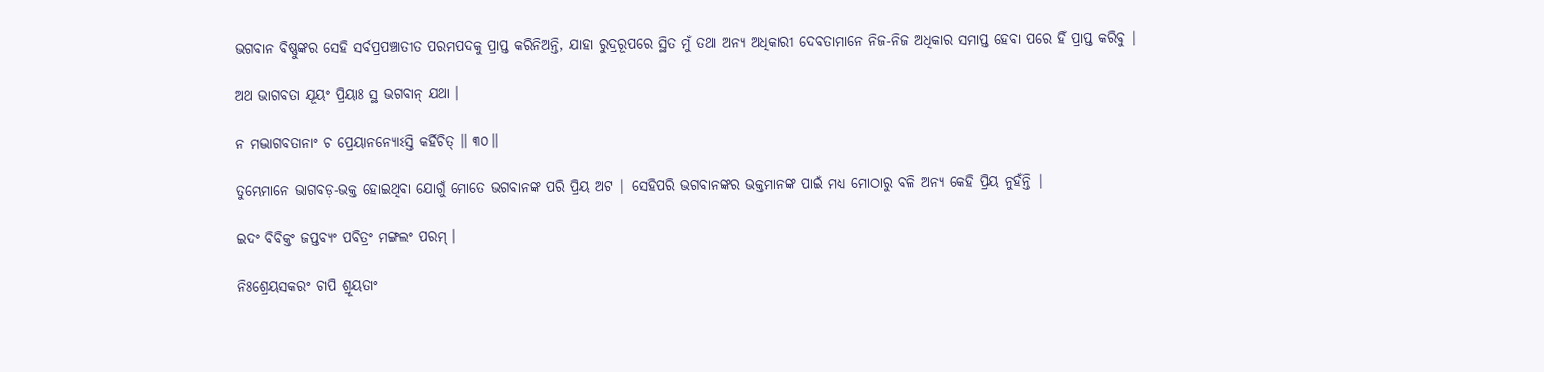ଭଗବାନ ବିଷ୍ଣୁଙ୍କର ସେହି ସର୍ବପ୍ରପଞ୍ଚାତୀତ ପରମପଦକୁ ପ୍ରାପ୍ତ କରିନିଅନ୍ତି, ଯାହା ରୁଦ୍ରରୂପରେ ସ୍ଥିତ ମୁଁ ତଥା ଅନ୍ୟ ଅଧିକାରୀ ଦେବତାମାନେ ନିଜ-ନିଜ ଅଧିକାର ସମାପ୍ତ ହେବା ପରେ ହିଁ ପ୍ରାପ୍ତ କରିବୁ |

ଅଥ ଭାଗବତା ଯୂୟଂ ପ୍ରିୟାଃ ସ୍ଥ ଭଗବାନ୍ ଯଥା ।

ନ ମଦ୍ଭାଗବତାନାଂ ଚ ପ୍ରେୟାନନ୍ୟୋଽସ୍ତି କର୍ହିଚିତ୍ ॥ ୩୦॥

ତୁମ୍ଭେମାନେ ଭାଗବଡ଼-ଭକ୍ତ ହୋଇଥିବା ଯୋଗୁଁ ମୋତେ ଭଗବାନଙ୍କ ପରି ପ୍ରିୟ ଅଟ | ସେହିପରି ଭଗବାନଙ୍କର ଭକ୍ତମାନଙ୍କ ପାଇଁ ମଧ୍ୟ ମୋଠାରୁ ବଳି ଅନ୍ୟ କେହି ପ୍ରିୟ ନୁହଁନ୍ତି |

ଇଦଂ ବିବିକ୍ତଂ ଜପ୍ତବ୍ୟଂ ପବିତ୍ରଂ ମଙ୍ଗଲଂ ପରମ୍ ।

ନିଃଶ୍ରେୟସକରଂ ଚାପି ଶ୍ରୂୟତାଂ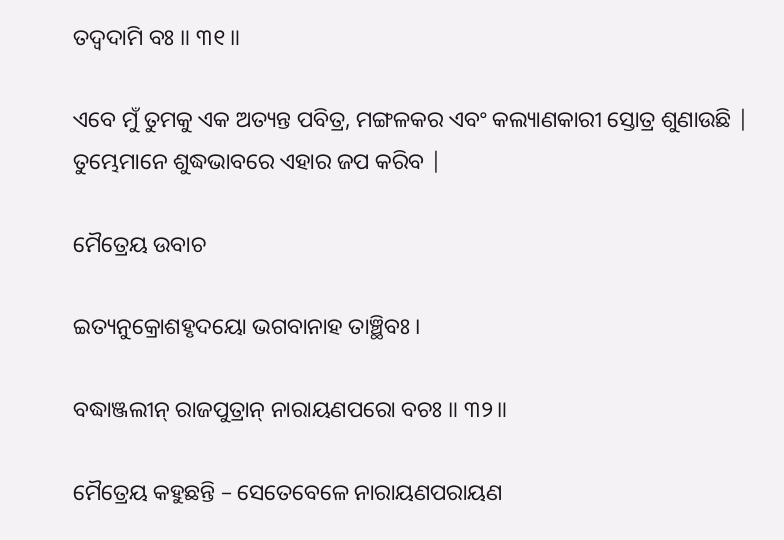ତଦ୍ୱଦାମି ବଃ ॥ ୩୧॥

ଏବେ ମୁଁ ତୁମକୁ ଏକ ଅତ୍ୟନ୍ତ ପବିତ୍ର, ମଙ୍ଗଳକର ଏବଂ କଲ୍ୟାଣକାରୀ ସ୍ତୋତ୍ର ଶୁଣାଉଛି | ତୁମ୍ଭେମାନେ ଶୁଦ୍ଧଭାବରେ ଏହାର ଜପ କରିବ |

ମୈତ୍ରେୟ ଉବାଚ

ଇତ୍ୟନୁକ୍ରୋଶହୃଦୟୋ ଭଗବାନାହ ତାଞ୍ଛିବଃ ।

ବଦ୍ଧାଞ୍ଜଲୀନ୍ ରାଜପୁତ୍ରାନ୍ ନାରାୟଣପରୋ ବଚଃ ॥ ୩୨॥

ମୈତ୍ରେୟ କହୁଛନ୍ତି – ସେତେବେଳେ ନାରାୟଣପରାୟଣ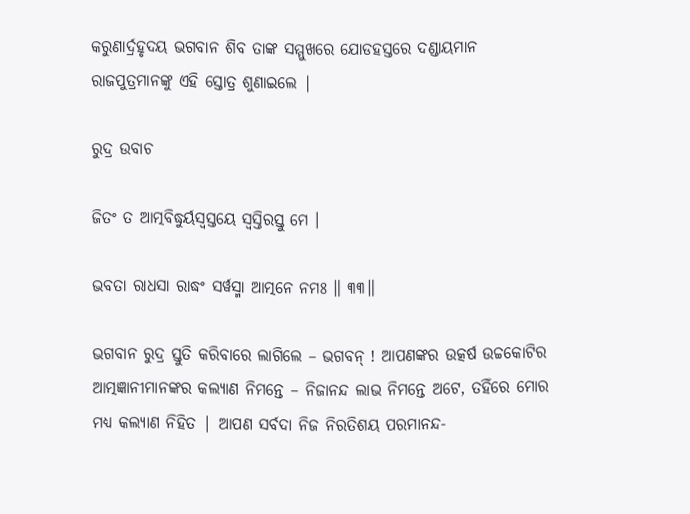କରୁଣାର୍ଦ୍ରହୃଦୟ ଭଗବାନ ଶିବ ତାଙ୍କ ସମ୍ମୁଖରେ ଯୋଡହସ୍ତରେ ଦଣ୍ଡାୟମାନ ରାଜପୁତ୍ରମାନଙ୍କୁ ଏହି ସ୍ତୋତ୍ର ଶୁଣାଇଲେ |

ରୁଦ୍ର ଉବାଚ

ଜିତଂ ତ ଆତ୍ମବିଦ୍ଧୁର୍ୟସ୍ୱସ୍ତୟେ ସ୍ୱସ୍ତିରସ୍ତୁ ମେ ।

ଭବତା ରାଧସା ରାଦ୍ଧଂ ସର୍ୱସ୍ମା ଆତ୍ମନେ ନମଃ ॥ ୩୩॥

ଭଗବାନ ରୁଦ୍ର ସ୍ତୁତି କରିବାରେ ଲାଗିଲେ – ଭଗବନ୍ ! ଆପଣଙ୍କର ଉତ୍କର୍ଷ ଉଚ୍ଚକୋଟିର ଆତ୍ମଜ୍ଞାନୀମାନଙ୍କର କଲ୍ୟାଣ ନିମନ୍ତେ – ନିଜାନନ୍ଦ ଲାଭ ନିମନ୍ତେ ଅଟେ, ତହିଁରେ ମୋର ମଧ୍ୟ କଲ୍ୟାଣ ନିହିତ | ଆପଣ ସର୍ବଦା ନିଜ ନିରତିଶୟ ପରମାନନ୍ଦ-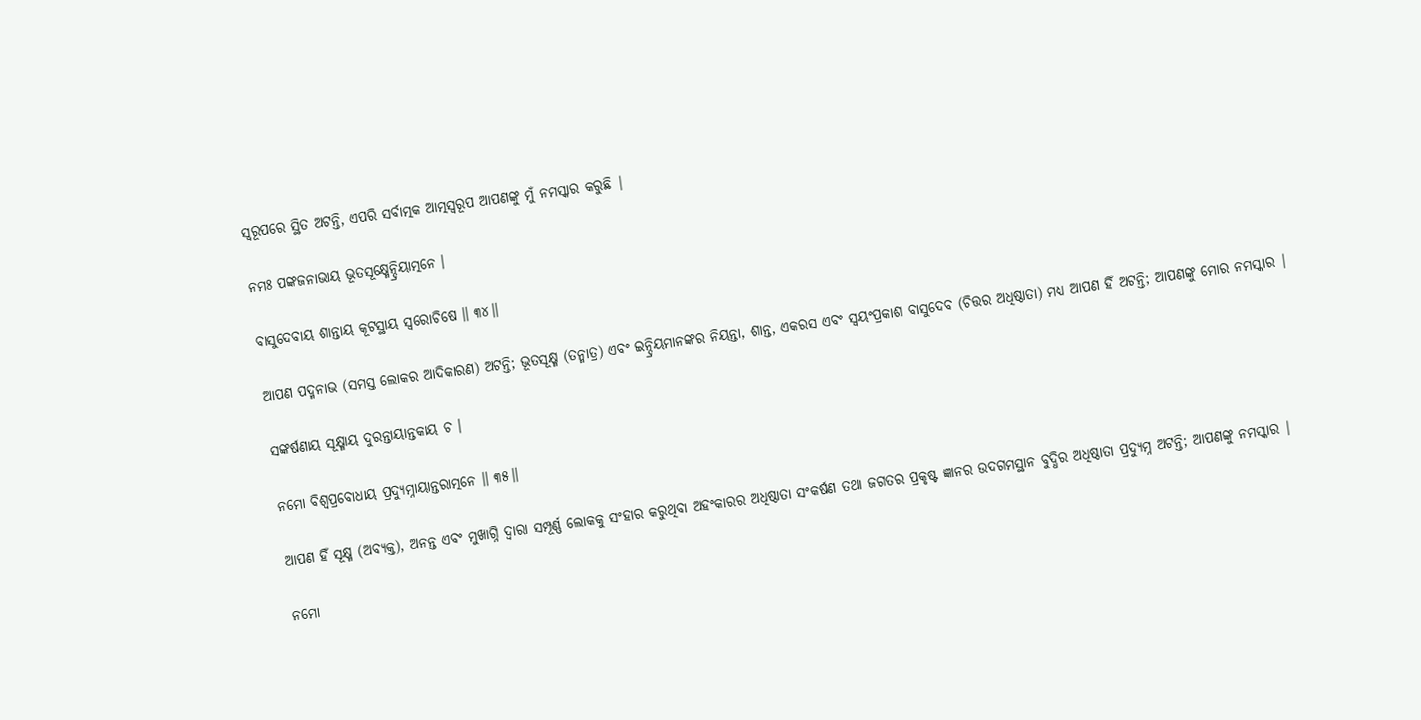ସ୍ବରୂପରେ ସ୍ଥିତ ଅଟନ୍ତି, ଏପରି ସର୍ବାତ୍ମକ ଆତ୍ମସ୍ବରୂପ ଆପଣଙ୍କୁ ମୁଁ ନମସ୍କାର କରୁଛି |

ନମଃ ପଙ୍କଜନାଭାୟ ଭୂତସୂକ୍ଷ୍ମେନ୍ଦ୍ରିୟାତ୍ମନେ ।

ବାସୁଦେବାୟ ଶାନ୍ତାୟ କୂଟସ୍ଥାୟ ସ୍ୱରୋଚିଷେ ॥ ୩୪॥

ଆପଣ ପଦ୍ମନାଭ (ସମସ୍ତ ଲୋକର ଆଦିକାରଣ) ଅଟନ୍ତି; ଭୂତସୂକ୍ଷ୍ମ (ତନ୍ମାତ୍ର) ଏବଂ ଇନ୍ଦ୍ରିୟମାନଙ୍କର ନିୟନ୍ତା, ଶାନ୍ତ, ଏକରସ ଏବଂ ସ୍ବୟଂପ୍ରକାଶ ବାସୁଦେବ (ଚିତ୍ତର ଅଧିଷ୍ଠାତା) ମଧ୍ୟ ଆପଣ ହିଁ ଅଟନ୍ତି; ଆପଣଙ୍କୁ ମୋର ନମସ୍କାର |

ସଙ୍କର୍ଷଣାୟ ସୂକ୍ଷ୍ମାୟ ଦୁରନ୍ତାୟାନ୍ତକାୟ ଚ ।

ନମୋ ବିଶ୍ୱପ୍ରବୋଧାୟ ପ୍ରଦ୍ୟୁମ୍ନାୟାନ୍ତରାତ୍ମନେ ॥ ୩୫॥

ଆପଣ ହିଁ ସୂକ୍ଷ୍ମ (ଅବ୍ୟକ୍ତ), ଅନନ୍ତ ଏବଂ ମୁଖାଗ୍ନି ଦ୍ବାରା ସମ୍ପୂର୍ଣ୍ଣ ଲୋକକୁ ସଂହାର କରୁଥିବା ଅହଂକାରର ଅଧିଷ୍ଠାତା ସଂକର୍ଷଣ ତଥା ଜଗତର ପ୍ରକୃଷ୍ଟ ଜ୍ଞାନର ଉଦଗମସ୍ଥାନ ବୁଦ୍ଧିର ଅଧିଷ୍ଠାତା ପ୍ରଦ୍ୟୁମ୍ନ ଅଟନ୍ତି; ଆପଣଙ୍କୁ ନମସ୍କାର |

ନମୋ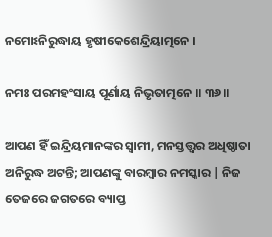ନମୋଽନିରୁଦ୍ଧାୟ ହୃଷୀକେଶେନ୍ଦ୍ରିୟାତ୍ମନେ ।

ନମଃ ପରମହଂସାୟ ପୂର୍ଣାୟ ନିଭୃତାତ୍ମନେ ॥ ୩୬॥

ଆପଣ ହିଁ ଇନ୍ଦ୍ରିୟମାନଙ୍କର ସ୍ବାମୀ, ମନସ୍ତତ୍ତ୍ବର ଅଧିଷ୍ଠାତା ଅନିରୁଦ୍ଧ ଅଟନ୍ତି; ଆପଣଙ୍କୁ ବାରମ୍ବାର ନମସ୍କାର | ନିଜ ତେଜରେ ଜଗତରେ ବ୍ୟାପ୍ତ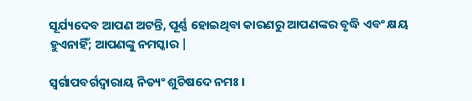ସୂର୍ଯ୍ୟଦେବ ଆପଣ ଅଟନ୍ତି, ପୂର୍ଣ୍ଣ ହୋଇଥିବା କାରଣରୁ ଆପଣଙ୍କର ବୃଦ୍ଧି ଏବଂ କ୍ଷୟ ହୁଏନାହିଁ; ଆପଣଙ୍କୁ ନମସ୍କାର |

ସ୍ୱର୍ଗାପବର୍ଗଦ୍ୱାରାୟ ନିତ୍ୟଂ ଶୁଚିଷଦେ ନମଃ ।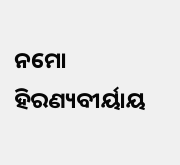ନମୋ ହିରଣ୍ୟବୀର୍ୟାୟ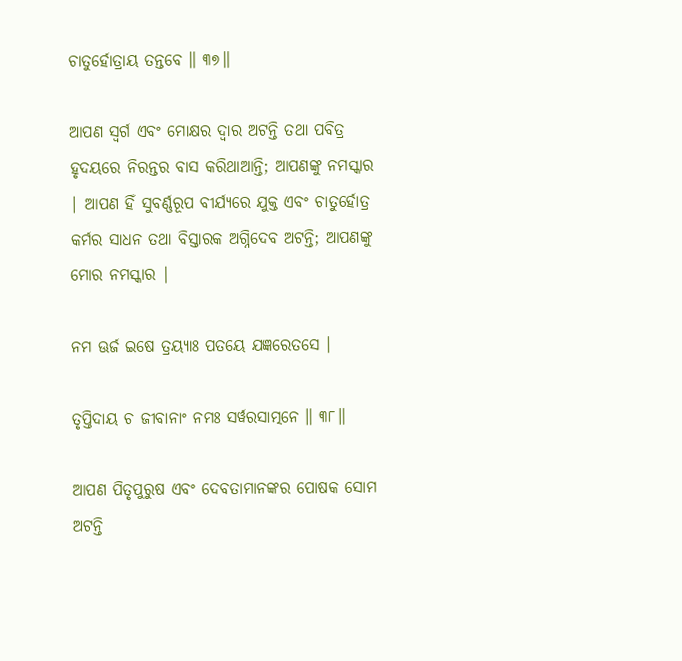ଚାତୁର୍ହୋତ୍ରାୟ ତନ୍ତବେ ॥ ୩୭॥

ଆପଣ ସ୍ବର୍ଗ ଏବଂ ମୋକ୍ଷର ଦ୍ବାର ଅଟନ୍ତି ତଥା ପବିତ୍ର ହୃଦୟରେ ନିରନ୍ତର ବାସ କରିଥାଆନ୍ତି; ଆପଣଙ୍କୁ ନମସ୍କାର | ଆପଣ ହିଁ ସୁବର୍ଣ୍ଣରୂପ ବୀର୍ଯ୍ୟରେ ଯୁକ୍ତ ଏବଂ ଚାତୁର୍ହୋତ୍ର କର୍ମର ସାଧନ ତଥା ବିସ୍ତାରକ ଅଗ୍ନିଦେବ ଅଟନ୍ତି; ଆପଣଙ୍କୁ ମୋର ନମସ୍କାର |

ନମ ଊର୍ଜ ଇଷେ ତ୍ରୟ୍ୟାଃ ପତୟେ ଯଜ୍ଞରେତସେ ।

ତୃପ୍ତିଦାୟ ଚ ଜୀବାନାଂ ନମଃ ସର୍ୱରସାତ୍ମନେ ॥ ୩୮॥

ଆପଣ ପିତୃପୁରୁଷ ଏବଂ ଦେବତାମାନଙ୍କର ପୋଷକ ସୋମ ଅଟନ୍ତି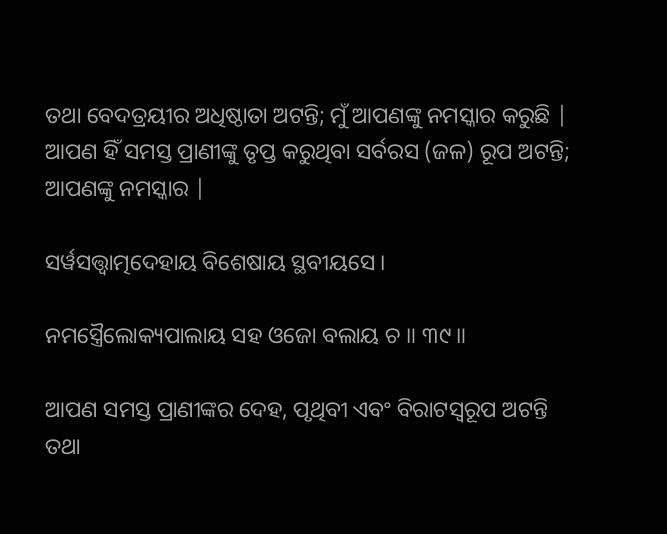ତଥା ବେଦତ୍ରୟୀର ଅଧିଷ୍ଠାତା ଅଟନ୍ତି; ମୁଁ ଆପଣଙ୍କୁ ନମସ୍କାର କରୁଛି | ଆପଣ ହିଁ ସମସ୍ତ ପ୍ରାଣୀଙ୍କୁ ତୃପ୍ତ କରୁଥିବା ସର୍ବରସ (ଜଳ) ରୂପ ଅଟନ୍ତି; ଆପଣଙ୍କୁ ନମସ୍କାର |

ସର୍ୱସତ୍ତ୍ୱାତ୍ମଦେହାୟ ବିଶେଷାୟ ସ୍ଥବୀୟସେ ।

ନମସ୍ତ୍ରୈଲୋକ୍ୟପାଲାୟ ସହ ଓଜୋ ବଲାୟ ଚ ॥ ୩୯॥

ଆପଣ ସମସ୍ତ ପ୍ରାଣୀଙ୍କର ଦେହ, ପୃଥିବୀ ଏବଂ ବିରାଟସ୍ବରୂପ ଅଟନ୍ତି ତଥା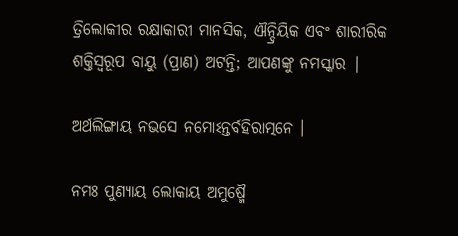ତ୍ରିଲୋକୀର ରକ୍ଷାକାରୀ ମାନସିକ, ଐନ୍ଦ୍ରିୟିକ ଏବଂ ଶାରୀରିକ ଶକ୍ତିସ୍ଵରୂପ ବାୟୁ (ପ୍ରାଣ) ଅଟନ୍ତି; ଆପଣଙ୍କୁ ନମସ୍କାର |

ଅର୍ଥଲିଙ୍ଗାୟ ନଭସେ ନମୋଽନ୍ତର୍ବହିରାତ୍ମନେ ।

ନମଃ ପୁଣ୍ୟାୟ ଲୋକାୟ ଅମୁଷ୍ମୈ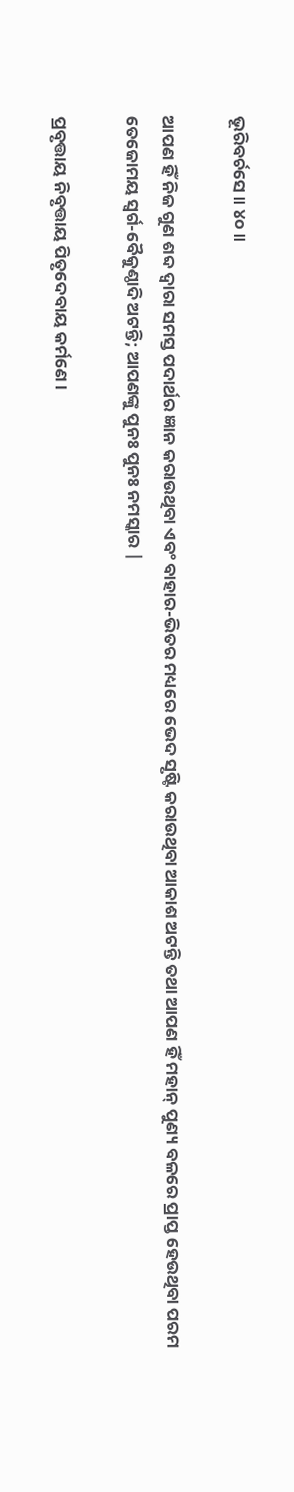ଭୂରିବର୍ଚସେ ॥ ୪୦॥

ଆପଣ ହିଁ ନିଜ ଗୁଣ ଶବ୍ଦ ଦ୍ବାରା ସମସ୍ତ ପଦାର୍ଥର ଜ୍ଞାନ କରାଉଥିବା ଏବଂ ବାହାର-ଭିତର ମଧ୍ୟରେ ଭେଦ ସୃଷ୍ଟି କରାଉଥିବା ଆକାଶ ଅଟନ୍ତି ତଥା ଆପଣ ହିଁ ମହାନ୍ ପୁଣ୍ୟ ବଳରେ ପ୍ରାପ୍ତ ହେଉଥିବା ପରମ ତେଜୋମୟ ସ୍ବର୍ଗ-ବୈକୁଣ୍ଠାଦି ଅଟନ୍ତି; ଆପଣଙ୍କୁ ପୁନଃ ପୁନଃ ନମସ୍କାର |

ପ୍ରବୃତ୍ତାୟ ନିବୃତ୍ତାୟ ପିତୃଦେବାୟ କର୍ମଣେ ।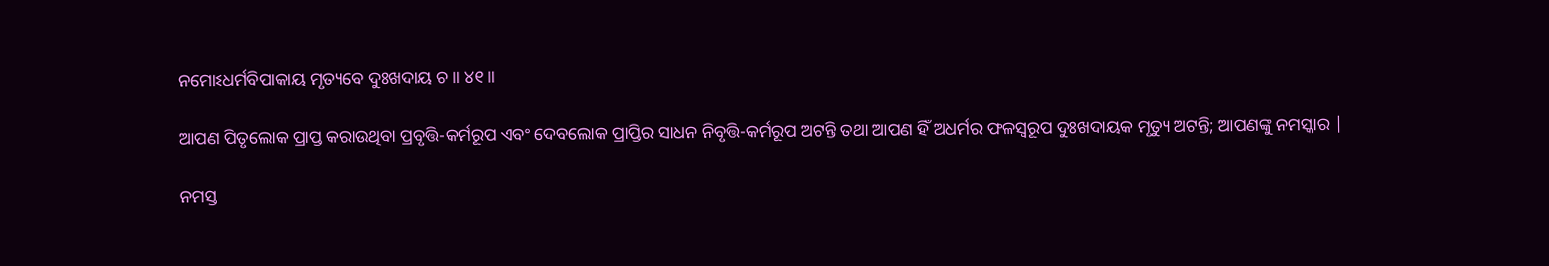ନମୋଽଧର୍ମବିପାକାୟ ମୃତ୍ୟବେ ଦୁଃଖଦାୟ ଚ ॥ ୪୧॥

ଆପଣ ପିତୃଲୋକ ପ୍ରାପ୍ତ କରାଉଥିବା ପ୍ରବୃତ୍ତି-କର୍ମରୂପ ଏବଂ ଦେବଲୋକ ପ୍ରାପ୍ତିର ସାଧନ ନିବୃତ୍ତି-କର୍ମରୂପ ଅଟନ୍ତି ତଥା ଆପଣ ହିଁ ଅଧର୍ମର ଫଳସ୍ବରୂପ ଦୁଃଖଦାୟକ ମୃତ୍ୟୁ ଅଟନ୍ତି; ଆପଣଙ୍କୁ ନମସ୍କାର |

ନମସ୍ତ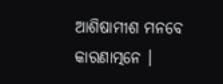ଆଶିଷାମୀଶ ମନବେ କାରଣାତ୍ମନେ ।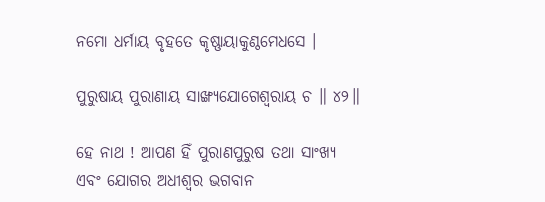ନମୋ ଧର୍ମାୟ ବୃହତେ କୃଷ୍ଣାୟାକୁଣ୍ଠମେଧସେ ।

ପୁରୁଷାୟ ପୁରାଣାୟ ସାଙ୍ଖ୍ୟଯୋଗେଶ୍ୱରାୟ ଚ ॥ ୪୨॥

ହେ ନାଥ ! ଆପଣ ହିଁ ପୁରାଣପୁରୁଷ ତଥା ସାଂଖ୍ୟ ଏବଂ ଯୋଗର ଅଧୀଶ୍ବର ଭଗବାନ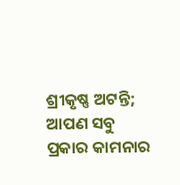ଶ୍ରୀକୃଷ୍ଣ ଅଟନ୍ତି; ଆପଣ ସବୁ ପ୍ରକାର କାମନାର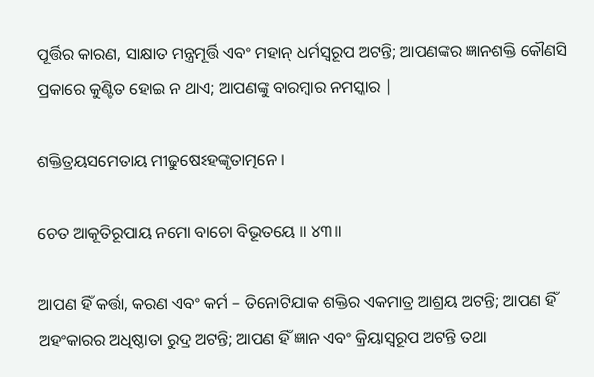ପୂର୍ତ୍ତିର କାରଣ, ସାକ୍ଷାତ ମନ୍ତ୍ରମୂର୍ତ୍ତି ଏବଂ ମହାନ୍ ଧର୍ମସ୍ବରୂପ ଅଟନ୍ତି; ଆପଣଙ୍କର ଜ୍ଞାନଶକ୍ତି କୌଣସି ପ୍ରକାରେ କୁଣ୍ଟିତ ହୋଇ ନ ଥାଏ; ଆପଣଙ୍କୁ ବାରମ୍ବାର ନମସ୍କାର |

ଶକ୍ତିତ୍ରୟସମେତାୟ ମୀଢୁଷେଽହଙ୍କୃତାତ୍ମନେ ।

ଚେତ ଆକୂତିରୂପାୟ ନମୋ ବାଚୋ ବିଭୂତୟେ ॥ ୪୩॥

ଆପଣ ହିଁ କର୍ତ୍ତା, କରଣ ଏବଂ କର୍ମ – ତିନୋଟିଯାକ ଶକ୍ତିର ଏକମାତ୍ର ଆଶ୍ରୟ ଅଟନ୍ତି; ଆପଣ ହିଁ ଅହଂକାରର ଅଧିଷ୍ଠାତା ରୁଦ୍ର ଅଟନ୍ତି; ଆପଣ ହିଁ ଜ୍ଞାନ ଏବଂ କ୍ରିୟାସ୍ବରୂପ ଅଟନ୍ତି ତଥା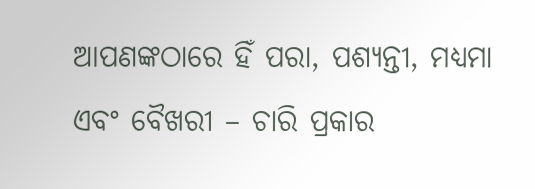ଆପଣଙ୍କଠାରେ ହିଁ ପରା, ପଶ୍ୟନ୍ତୀ, ମଧ୍ୟମା ଏବଂ ବୈଖରୀ – ଚାରି ପ୍ରକାର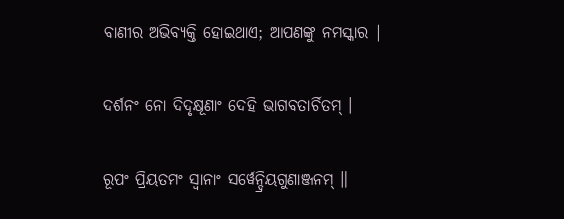ବାଣୀର ଅଭିବ୍ୟକ୍ତି ହୋଇଥାଏ; ଆପଣଙ୍କୁ ନମସ୍କାର |

ଦର୍ଶନଂ ନୋ ଦିଦୃକ୍ଷୂଣାଂ ଦେହି ଭାଗବତାର୍ଚିତମ୍ ।

ରୂପଂ ପ୍ରିୟତମଂ ସ୍ୱାନାଂ ସର୍ୱେନ୍ଦ୍ରିୟଗୁଣାଞ୍ଜନମ୍ ॥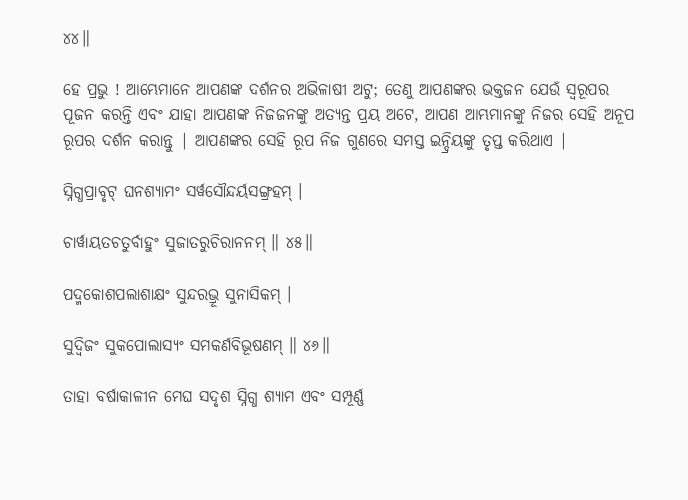୪୪॥

ହେ ପ୍ରଭୁ ! ଆମ୍ଭେମାନେ ଆପଣଙ୍କ ଦର୍ଶନର ଅଭିଳାଷୀ ଅଟୁ; ତେଣୁ ଆପଣଙ୍କର ଭକ୍ତଜନ ଯେଉଁ ସ୍ବରୂପର ପୂଜନ କରନ୍ତି ଏବଂ ଯାହା ଆପଣଙ୍କ ନିଜଜନଙ୍କୁ ଅତ୍ୟନ୍ତ ପ୍ରୟ ଅଟେ, ଆପଣ ଆମ୍ଭମାନଙ୍କୁ ନିଜର ସେହି ଅନୂପ ରୂପର ଦର୍ଶନ କରାନ୍ତୁ | ଆପଣଙ୍କର ସେହି ରୂପ ନିଜ ଗୁଣରେ ସମସ୍ତ ଇନ୍ଦ୍ରିୟଙ୍କୁ ତୃପ୍ତ କରିଥାଏ |

ସ୍ନିଗ୍ଧପ୍ରାବୃଟ୍ ଘନଶ୍ୟାମଂ ସର୍ୱସୌନ୍ଦର୍ୟସଙ୍ଗ୍ରହମ୍ ।

ଚାର୍ୱାୟତଚତୁର୍ବାହୁଂ ସୁଜାତରୁଚିରାନନମ୍ ॥ ୪୫॥

ପଦ୍ମକୋଶପଲାଶାକ୍ଷଂ ସୁନ୍ଦରଭ୍ରୂ ସୁନାସିକମ୍ ।

ସୁଦ୍ୱିଜଂ ସୁକପୋଲାସ୍ୟଂ ସମକର୍ଣବିଭୂଷଣମ୍ ॥ ୪୬॥

ତାହା ବର୍ଷାକାଳୀନ ମେଘ ସଦୃଶ ସ୍ନିଗ୍ଧ ଶ୍ୟାମ ଏବଂ ସମ୍ପୂର୍ଣ୍ଣ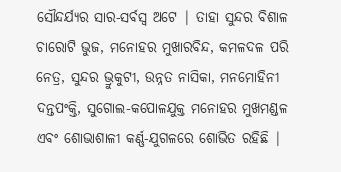ସୌନ୍ଦର୍ଯ୍ୟର ସାର-ସର୍ବସ୍ବ ଅଟେ | ତାହା ସୁନ୍ଦର ବିଶାଳ ଚାରୋଟି ଭୁଜ, ମନୋହର ମୁଖାରବିନ୍ଦ, କମଳଦଳ ପରି ନେତ୍ର, ସୁନ୍ଦର ଭ୍ରୁକୁଟୀ, ଉନ୍ନତ ନାସିକା, ମନମୋହିନୀ ଦନ୍ତପଂକ୍ତି, ସୁଗୋଲ-କପୋଳଯୁକ୍ତ ମନୋହର ମୁଖମଣ୍ଡଳ ଏବଂ ଶୋଭାଶାଳୀ କର୍ଣ୍ଣ-ଯୁଗଳରେ ଶୋଭିତ ରହିଛି |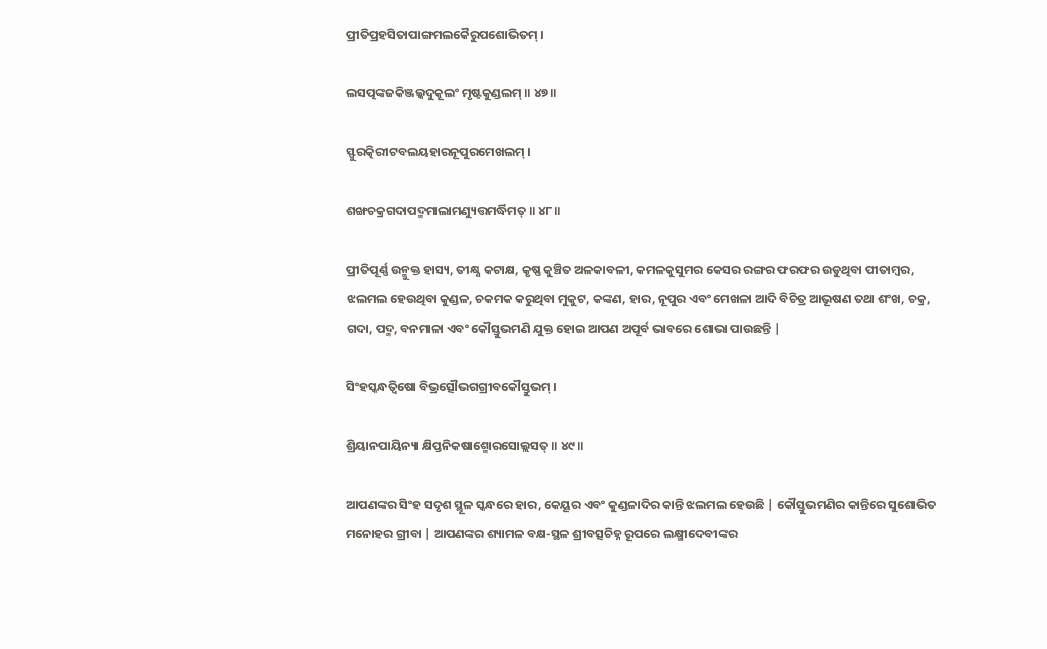ପ୍ରୀତିପ୍ରହସିତାପାଙ୍ଗମଲକୈରୁପଶୋଭିତମ୍ ।

ଲସତ୍ପଙ୍କଜକିଞ୍ଜଲ୍କଦୁକୂଲଂ ମୃଷ୍ଟକୁଣ୍ଡଲମ୍ ॥ ୪୭॥

ସ୍ଫୁରତ୍କିରୀଟବଲୟହାରନୂପୁରମେଖଲମ୍ ।

ଶଙ୍ଖଚକ୍ରଗଦାପଦ୍ମମାଲାମଣ୍ୟୁତ୍ତମର୍ଦ୍ଧିମତ୍ ॥ ୪୮॥

ପ୍ରୀତିପୂର୍ଣ୍ଣ ଉନ୍ମୁକ୍ତ ହାସ୍ୟ, ତୀକ୍ଷ୍ଣ କଟାକ୍ଷ, କୃଷ୍ଣ କୁଞ୍ଚିତ ଅଳକାବଳୀ, କମଳକୁସୁମର କେସର ରଙ୍ଗର ଫରଫର ଉଡୁଥିବା ପୀତାମ୍ବର, ଝଲମଲ ହେଉଥିବା କୁଣ୍ଡଳ, ଚକମକ କରୁଥିବା ମୁକୁଟ, କଙ୍କଣ, ହାର, ନୂପୁର ଏବଂ ମେଖଳା ଆଦି ବିଚିତ୍ର ଆଭୂଷଣ ତଥା ଶଂଖ, ଚକ୍ର, ଗଦା, ପଦ୍ମ, ବନମାଳା ଏବଂ କୌସ୍ତୁଭମଣି ଯୁକ୍ତ ହୋଇ ଆପଣ ଅପୂର୍ବ ଭାବରେ ଶୋଭା ପାଉଛନ୍ତି |

ସିଂହସ୍କନ୍ଧତ୍ୱିଷୋ ବିଭ୍ରତ୍ସୌଭଗଗ୍ରୀବକୌସ୍ତୁଭମ୍ ।

ଶ୍ରିୟାନପାୟିନ୍ୟା କ୍ଷିପ୍ତନିକଷାଶ୍ମୋରସୋଲ୍ଲସତ୍ ॥ ୪୯॥

ଆପଣଙ୍କର ସିଂହ ସଦୃଶ ସ୍ଥୂଳ ସ୍କନ୍ଧରେ ହାର, କେୟୂର ଏବଂ କୁଣ୍ଡଳାଦିର କାନ୍ତି ଝଲମଲ ହେଉଛି | କୌସ୍ତୁଭମଣିର କାନ୍ତିରେ ସୁଶୋଭିତ ମନୋହର ଗ୍ରୀବା | ଆପଣଙ୍କର ଶ୍ୟାମଳ ବକ୍ଷ-ସ୍ଥଳ ଶ୍ରୀବତ୍ସଚିହ୍ନ ରୂପରେ ଲକ୍ଷ୍ମୀଦେବୀଙ୍କର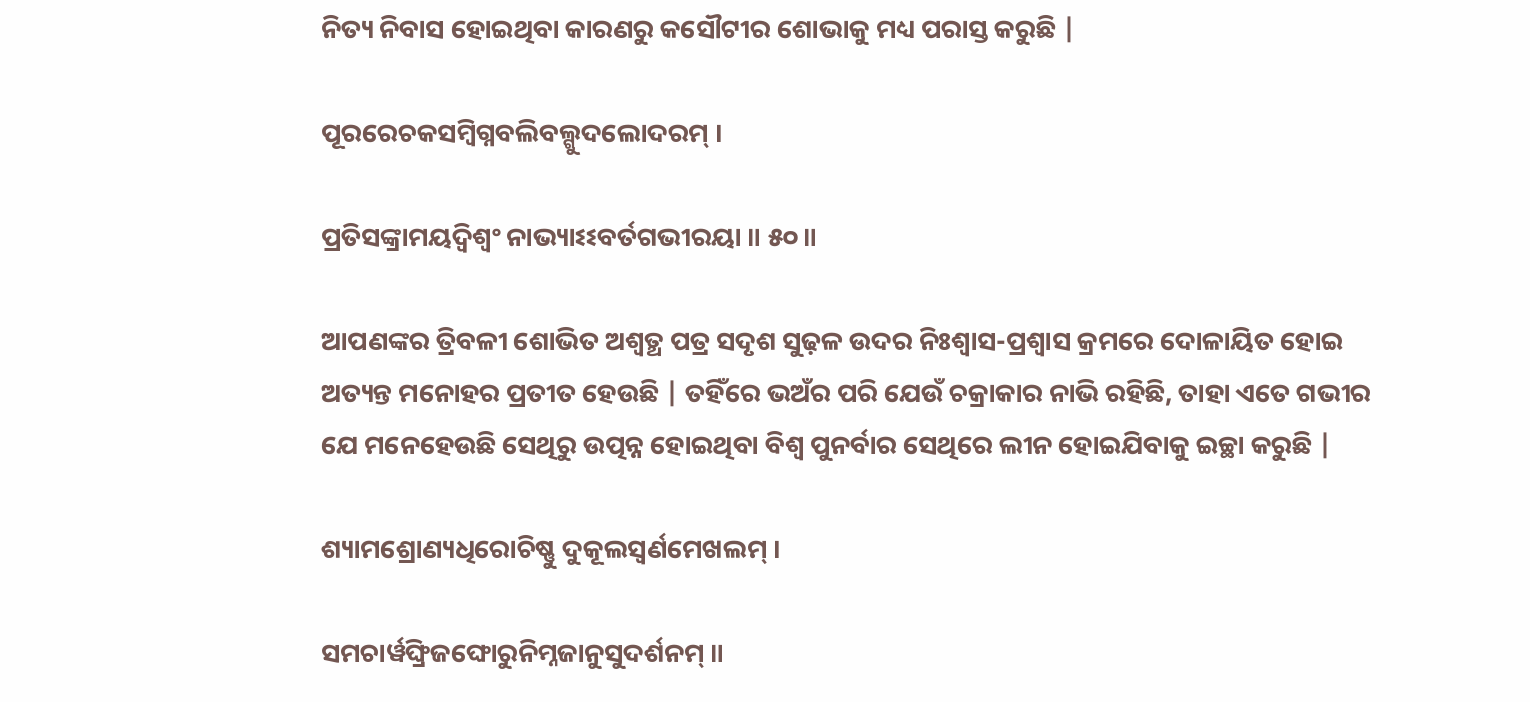ନିତ୍ୟ ନିବାସ ହୋଇଥିବା କାରଣରୁ କସୌଟୀର ଶୋଭାକୁ ମଧ୍ୟ ପରାସ୍ତ କରୁଛି |

ପୂରରେଚକସମ୍ବିଗ୍ନବଲିବଲ୍ଗୁଦଲୋଦରମ୍ ।

ପ୍ରତିସଙ୍କ୍ରାମୟଦ୍ୱିଶ୍ୱଂ ନାଭ୍ୟାଽଽବର୍ତଗଭୀରୟା ॥ ୫୦॥

ଆପଣଙ୍କର ତ୍ରିବଳୀ ଶୋଭିତ ଅଶ୍ବତ୍ଥ ପତ୍ର ସଦୃଶ ସୁଢ଼ଳ ଉଦର ନିଃଶ୍ବାସ-ପ୍ରଶ୍ବାସ କ୍ରମରେ ଦୋଳାୟିତ ହୋଇ ଅତ୍ୟନ୍ତ ମନୋହର ପ୍ରତୀତ ହେଉଛି | ତହିଁରେ ଭଅଁର ପରି ଯେଉଁ ଚକ୍ରାକାର ନାଭି ରହିଛି, ତାହା ଏତେ ଗଭୀର ଯେ ମନେହେଉଛି ସେଥିରୁ ଉତ୍ପନ୍ନ ହୋଇଥିବା ବିଶ୍ବ ପୁନର୍ବାର ସେଥିରେ ଲୀନ ହୋଇଯିବାକୁ ଇଚ୍ଛା କରୁଛି |

ଶ୍ୟାମଶ୍ରୋଣ୍ୟଧିରୋଚିଷ୍ଣୁ ଦୁକୂଲସ୍ୱର୍ଣମେଖଲମ୍ ।

ସମଚାର୍ୱଙ୍ଘ୍ରିଜଙ୍ଘୋରୁନିମ୍ନଜାନୁସୁଦର୍ଶନମ୍ ॥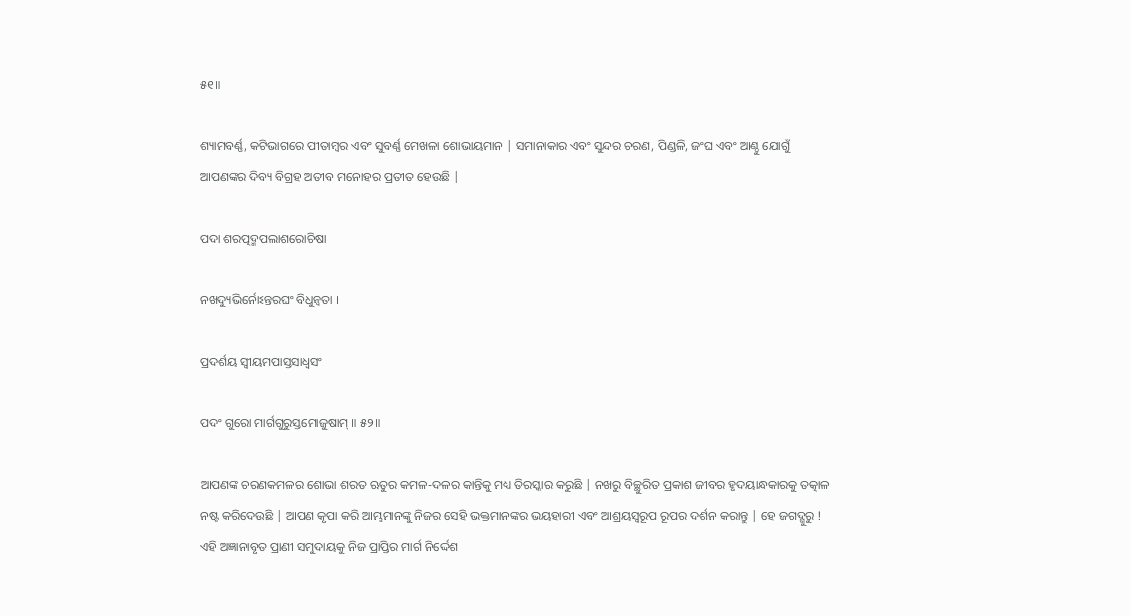୫୧॥

ଶ୍ୟାମବର୍ଣ୍ଣ, କଟିଭାଗରେ ପୀତାମ୍ବର ଏବଂ ସୁବର୍ଣ୍ଣ ମେଖଳା ଶୋଭାୟମାନ | ସମାନାକାର ଏବଂ ସୁନ୍ଦର ଚରଣ, ପିଣ୍ଡଳି, ଜଂଘ ଏବଂ ଆଣ୍ଠୁ ଯୋଗୁଁ ଆପଣଙ୍କର ଦିବ୍ୟ ବିଗ୍ରହ ଅତୀବ ମନୋହର ପ୍ରତୀତ ହେଉଛି |

ପଦା ଶରତ୍ପଦ୍ମପଲାଶରୋଚିଷା

ନଖଦ୍ୟୁଭିର୍ନୋଽନ୍ତରଘଂ ବିଧୁନ୍ୱତା ।

ପ୍ରଦର୍ଶୟ ସ୍ୱୀୟମପାସ୍ତସାଧ୍ୱସଂ

ପଦଂ ଗୁରୋ ମାର୍ଗଗୁରୁସ୍ତମୋଜୁଷାମ୍ ॥ ୫୨॥

ଆପଣଙ୍କ ଚରଣକମଳର ଶୋଭା ଶରତ ଋତୁର କମଳ-ଦଳର କାନ୍ତିକୁ ମଧ୍ୟ ତିରସ୍କାର କରୁଛି | ନଖରୁ ବିଚ୍ଛୁରିତ ପ୍ରକାଶ ଜୀବର ହୃଦୟାନ୍ଧକାରକୁ ତତ୍କାଳ ନଷ୍ଟ କରିଦେଉଛି | ଆପଣ କୃପା କରି ଆମ୍ଭମାନଙ୍କୁ ନିଜର ସେହି ଭକ୍ତମାନଙ୍କର ଭୟହାରୀ ଏବଂ ଆଶ୍ରୟସ୍ବରୂପ ରୂପର ଦର୍ଶନ କରାନ୍ତୁ | ହେ ଜଗଦ୍ଗୁରୁ ! ଏହି ଅଜ୍ଞାନାବୃତ ପ୍ରାଣୀ ସମୁଦାୟକୁ ନିଜ ପ୍ରାପ୍ତିର ମାର୍ଗ ନିର୍ଦ୍ଦେଶ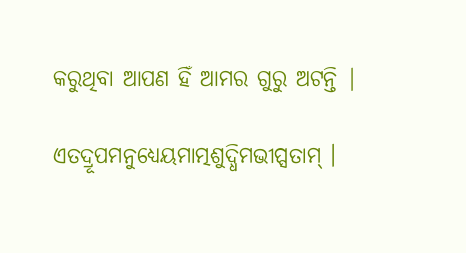କରୁଥିବା ଆପଣ ହିଁ ଆମର ଗୁରୁ ଅଟନ୍ତି |

ଏତଦ୍ରୂପମନୁଧ୍ୟେୟମାତ୍ମଶୁଦ୍ଧିମଭୀପ୍ସତାମ୍ ।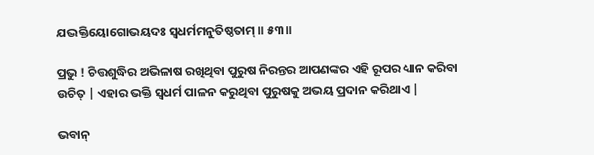ଯଦ୍ଭକ୍ତିୟୋଗୋଭୟଦଃ ସ୍ୱଧର୍ମମନୁତିଷ୍ଠତାମ୍ ॥ ୫୩॥

ପ୍ରଭୁ ! ଚିତ୍ତଶୁଦ୍ଧିର ଅଭିଳାଷ ରଖିଥିବା ପୁରୁଷ ନିରନ୍ତର ଆପଣଙ୍କର ଏହି ରୂପର ଧ୍ୟାନ କରିବା ଉଚିତ୍ | ଏହାର ଭକ୍ତି ସ୍ବଧର୍ମ ପାଳନ କରୁଥିବା ପୁରୁଷକୁ ଅଭୟ ପ୍ରଦାନ କରିଥାଏ |

ଭବାନ୍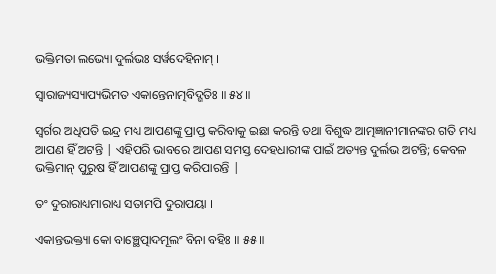ଭକ୍ତିମତା ଲଭ୍ୟୋ ଦୁର୍ଲଭଃ ସର୍ୱଦେହିନାମ୍ ।

ସ୍ୱାରାଜ୍ୟସ୍ୟାପ୍ୟଭିମତ ଏକାନ୍ତେନାତ୍ମବିଦ୍ଗତିଃ ॥ ୫୪॥

ସ୍ବର୍ଗର ଅଧିପତି ଇନ୍ଦ୍ର ମଧ୍ୟ ଆପଣଙ୍କୁ ପ୍ରାପ୍ତ କରିବାକୁ ଇଛା କରନ୍ତି ତଥା ବିଶୁଦ୍ଧ ଆତ୍ମଜ୍ଞାନୀମାନଙ୍କର ଗତି ମଧ୍ୟ ଆପଣ ହିଁ ଅଟନ୍ତି | ଏହିପରି ଭାବରେ ଆପଣ ସମସ୍ତ ଦେହଧାରୀଙ୍କ ପାଇଁ ଅତ୍ୟନ୍ତ ଦୁର୍ଲଭ ଅଟନ୍ତି; କେବଳ ଭକ୍ତିମାନ୍ ପୁରୁଷ ହିଁ ଆପଣଙ୍କୁ ପ୍ରାପ୍ତ କରିପାରନ୍ତି |

ତଂ ଦୁରାରାଧ୍ୟମାରାଧ୍ୟ ସତାମପି ଦୁରାପୟା ।

ଏକାନ୍ତଭକ୍ତ୍ୟା କୋ ବାଞ୍ଛେତ୍ପାଦମୂଲଂ ବିନା ବହିଃ ॥ ୫୫॥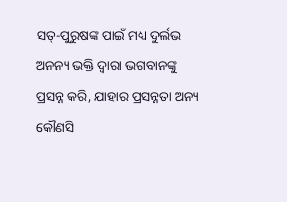ସତ୍-ପୁରୁଷଙ୍କ ପାଇଁ ମଧ୍ୟ ଦୁର୍ଲଭ ଅନନ୍ୟ ଭକ୍ତି ଦ୍ବାରା ଭଗବାନଙ୍କୁ ପ୍ରସନ୍ନ କରି, ଯାହାର ପ୍ରସନ୍ନତା ଅନ୍ୟ କୌଣସି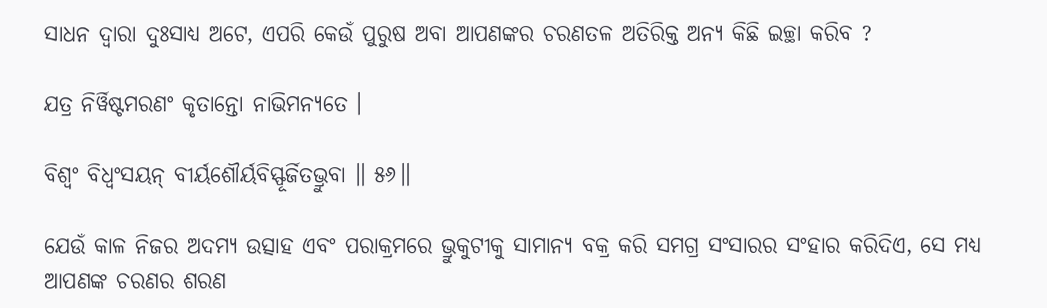ସାଧନ ଦ୍ବାରା ଦୁଃସାଧ୍ୟ ଅଟେ, ଏପରି କେଉଁ ପୁରୁଷ ଅବା ଆପଣଙ୍କର ଚରଣତଳ ଅତିରିକ୍ତ ଅନ୍ୟ କିଛି ଇଚ୍ଛା କରିବ ?

ଯତ୍ର ନିର୍ୱିଷ୍ଟମରଣଂ କୃତାନ୍ତୋ ନାଭିମନ୍ୟତେ ।

ବିଶ୍ୱଂ ବିଧ୍ୱଂସୟନ୍ ବୀର୍ୟଶୌର୍ୟବିସ୍ଫୂର୍ଜିତଭ୍ରୁବା ॥ ୫୬॥

ଯେଉଁ କାଳ ନିଜର ଅଦମ୍ୟ ଉତ୍ସାହ ଏବଂ ପରାକ୍ରମରେ ଭ୍ରୁକୁଟୀକୁ ସାମାନ୍ୟ ବକ୍ର କରି ସମଗ୍ର ସଂସାରର ସଂହାର କରିଦିଏ, ସେ ମଧ୍ୟ ଆପଣଙ୍କ ଚରଣର ଶରଣ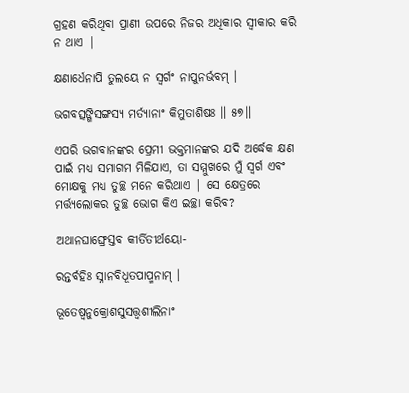ଗ୍ରହଣ କରିଥିବା ପ୍ରାଣୀ ଉପରେ ନିଜର ଅଧିକାର ସ୍ବୀକାର କରି ନ ଥାଏ |

କ୍ଷଣାର୍ଧେନାପି ତୁଲୟେ ନ ସ୍ୱର୍ଗଂ ନାପୁନର୍ଭବମ୍ ।

ଭଗବତ୍ସଙ୍ଗିସଙ୍ଗସ୍ୟ ମର୍ତ୍ୟାନାଂ କିମୁତାଶିଷଃ ॥ ୫୭॥

ଏପରି ଭଗବାନଙ୍କର ପ୍ରେମୀ ଭକ୍ତମାନଙ୍କର ଯଦି ଅର୍ଦ୍ଧେକ କ୍ଷଣ ପାଇଁ ମଧ୍ୟ ସମାଗମ ମିଳିଯାଏ, ତା ସମ୍ମୁଖରେ ମୁଁ ସ୍ବର୍ଗ ଏବଂ ମୋକ୍ଷକୁ ମଧ୍ୟ ତୁଚ୍ଛ ମନେ କରିଥାଏ | ସେ କ୍ଷେତ୍ରରେ ମର୍ତ୍ତ୍ୟଲୋକର ତୁଚ୍ଛ ଭୋଗ କିଏ ଇଚ୍ଛା କରିବ?

ଅଥାନଘାଙ୍ଘ୍ରେସ୍ତବ କୀର୍ତିତୀର୍ଥୟୋ-

ରନ୍ତର୍ବହିଃ ସ୍ନାନବିଧୂତପାପ୍ମନାମ୍ ।

ଭୂତେଷ୍ୱନୁକ୍ରୋଶସୁସତ୍ତ୍ୱଶୀଲିନାଂ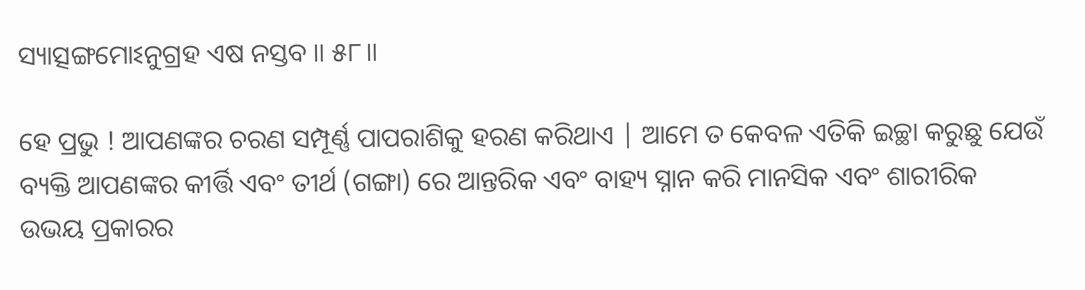ସ୍ୟାତ୍ସଙ୍ଗମୋଽନୁଗ୍ରହ ଏଷ ନସ୍ତବ ॥ ୫୮॥

ହେ ପ୍ରଭୁ ! ଆପଣଙ୍କର ଚରଣ ସମ୍ପୂର୍ଣ୍ଣ ପାପରାଶିକୁ ହରଣ କରିଥାଏ | ଆମେ ତ କେବଳ ଏତିକି ଇଚ୍ଛା କରୁଛୁ ଯେଉଁ ବ୍ୟକ୍ତି ଆପଣଙ୍କର କୀର୍ତ୍ତି ଏବଂ ତୀର୍ଥ (ଗଙ୍ଗା) ରେ ଆନ୍ତରିକ ଏବଂ ବାହ୍ୟ ସ୍ନାନ କରି ମାନସିକ ଏବଂ ଶାରୀରିକ ଉଭୟ ପ୍ରକାରର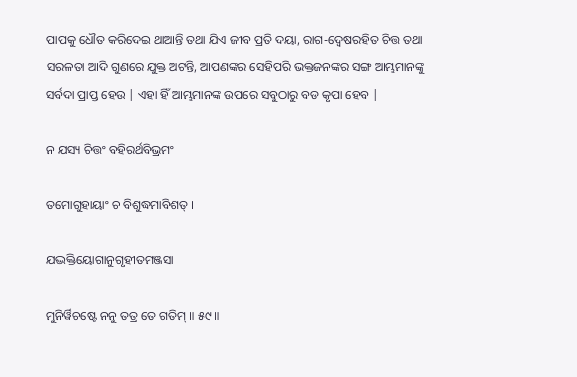ପାପକୁ ଧୌତ କରିଦେଇ ଥାଆନ୍ତି ତଥା ଯିଏ ଜୀବ ପ୍ରତି ଦୟା, ରାଗ-ଦ୍ବେଷରହିତ ଚିତ୍ତ ତଥା ସରଳତା ଆଦି ଗୁଣରେ ଯୁକ୍ତ ଅଟନ୍ତି, ଆପଣଙ୍କର ସେହିପରି ଭକ୍ତଜନଙ୍କର ସଙ୍ଗ ଆମ୍ଭମାନଙ୍କୁ ସର୍ବଦା ପ୍ରାପ୍ତ ହେଉ | ଏହା ହିଁ ଆମ୍ଭମାନଙ୍କ ଉପରେ ସବୁଠାରୁ ବଡ କୃପା ହେବ |

ନ ଯସ୍ୟ ଚିତ୍ତଂ ବହିରର୍ଥବିଭ୍ରମଂ

ତମୋଗୁହାୟାଂ ଚ ବିଶୁଦ୍ଧମାବିଶତ୍ ।

ଯଦ୍ଭକ୍ତିୟୋଗାନୁଗୃହୀତମଞ୍ଜସା

ମୁନିର୍ୱିଚଷ୍ଟେ ନନୁ ତତ୍ର ତେ ଗତିମ୍ ॥ ୫୯॥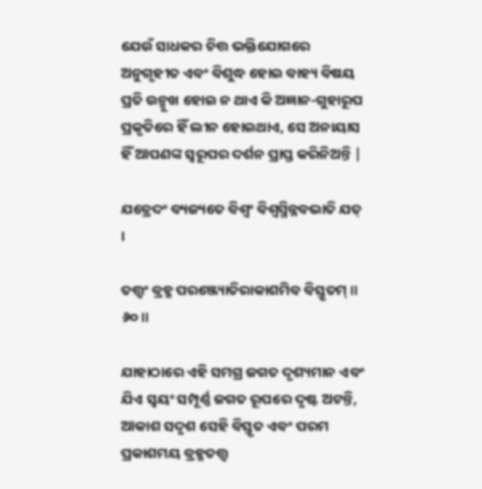ଯେଉଁ ସାଧକର ଚିତ୍ତ ଭକ୍ତିଯୋଗରେ ଅନୁଗୃହୀତ ଏବଂ ବିଶୁଦ୍ଧ ହୋଇ ବାହ୍ୟ ବିଷୟ ପ୍ରତି ଉନ୍ମୁଖ ହୋଇ ନ ଥାଏ କି ଅଜ୍ଞାନ-ଗୁହାରୂପ ପ୍ରକୃତିରେ ହିଁ ଲୀନ ହୋଇଥାଏ, ସେ ଅନାୟାସ ହିଁ ଆପଣଙ୍କ ସ୍ବରୂପର ଦର୍ଶନ ପ୍ରାପ୍ତ କରିନିଅନ୍ତି |

ଯତ୍ରେଦଂ ବ୍ୟଜ୍ୟତେ ବିଶ୍ୱଂ ବିଶ୍ୱସ୍ମିନ୍ନବଭାତି ଯତ୍ ।

ତତ୍ତ୍ୱଂ ବ୍ରହ୍ମ ପରଞ୍ଜ୍ୟୋତିରାକାଶମିବ ବିସ୍ତୃତମ୍ ॥ ୬୦॥

ଯାହାଠାରେ ଏହି ସମଗ୍ର ଜଗତ ଦୃଶ୍ୟମାନ ଏବଂ ଯିଏ ସ୍ବୟଂ ସମ୍ପୂର୍ଣ୍ଣ ଜଗତ ରୂପରେ ଦୃଷ୍ଟ ଅଟନ୍ତି, ଆକାଶ ସଦୃଶ ସେହି ବିସ୍ତୃତ ଏବଂ ପରମ ପ୍ରକାଶମୟ ବ୍ରହ୍ମତତ୍ତ୍ବ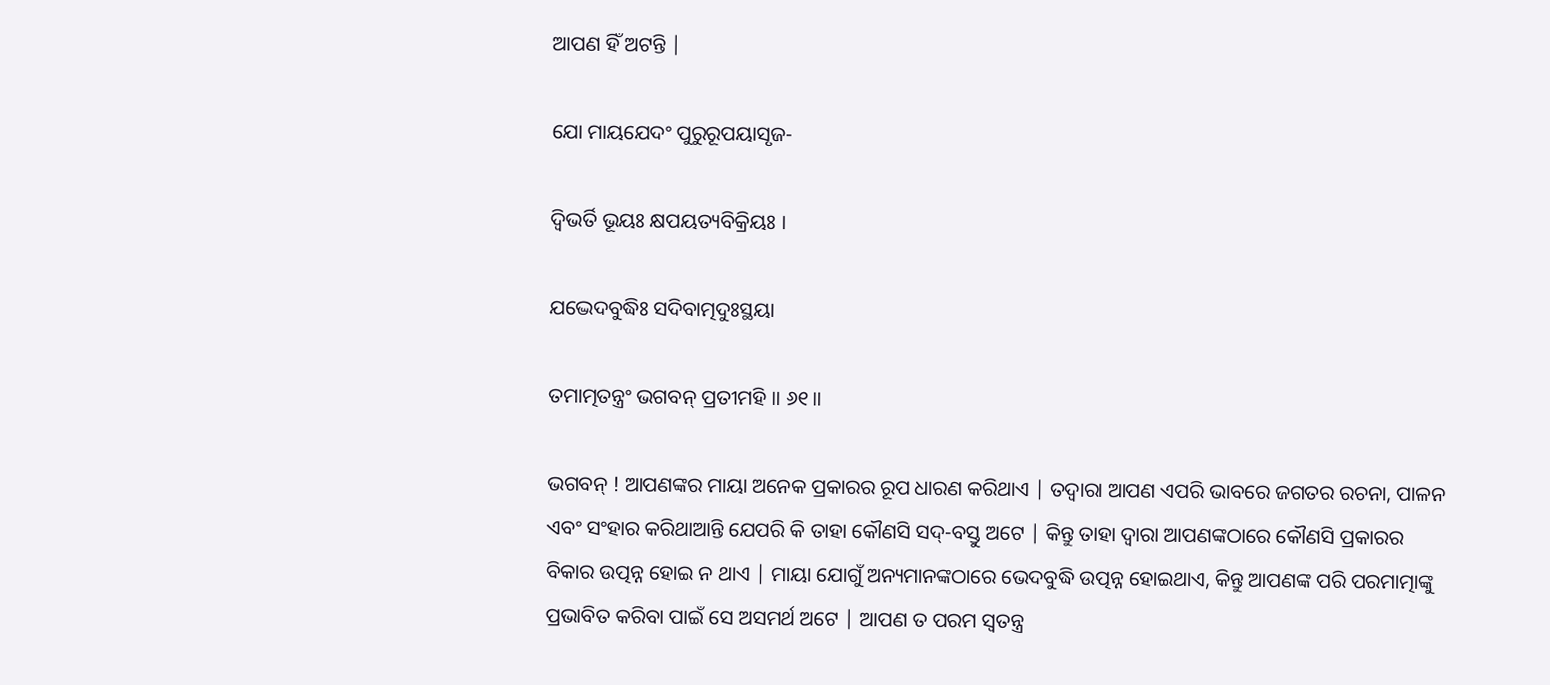ଆପଣ ହିଁ ଅଟନ୍ତି |

ଯୋ ମାୟଯେଦଂ ପୁରୁରୂପୟାସୃଜ-

ଦ୍ବିଭର୍ତି ଭୂୟଃ କ୍ଷପୟତ୍ୟବିକ୍ରିୟଃ ।

ଯଦ୍ଭେଦବୁଦ୍ଧିଃ ସଦିବାତ୍ମଦୁଃସ୍ଥୟା

ତମାତ୍ମତନ୍ତ୍ରଂ ଭଗବନ୍ ପ୍ରତୀମହି ॥ ୬୧॥

ଭଗବନ୍ ! ଆପଣଙ୍କର ମାୟା ଅନେକ ପ୍ରକାରର ରୂପ ଧାରଣ କରିଥାଏ | ତଦ୍ବାରା ଆପଣ ଏପରି ଭାବରେ ଜଗତର ରଚନା, ପାଳନ ଏବଂ ସଂହାର କରିଥାଆନ୍ତି ଯେପରି କି ତାହା କୌଣସି ସଦ୍-ବସ୍ତୁ ଅଟେ | କିନ୍ତୁ ତାହା ଦ୍ବାରା ଆପଣଙ୍କଠାରେ କୌଣସି ପ୍ରକାରର ବିକାର ଉତ୍ପନ୍ନ ହୋଇ ନ ଥାଏ | ମାୟା ଯୋଗୁଁ ଅନ୍ୟମାନଙ୍କଠାରେ ଭେଦବୁଦ୍ଧି ଉତ୍ପନ୍ନ ହୋଇଥାଏ, କିନ୍ତୁ ଆପଣଙ୍କ ପରି ପରମାତ୍ମାଙ୍କୁ ପ୍ରଭାବିତ କରିବା ପାଇଁ ସେ ଅସମର୍ଥ ଅଟେ | ଆପଣ ତ ପରମ ସ୍ବତନ୍ତ୍ର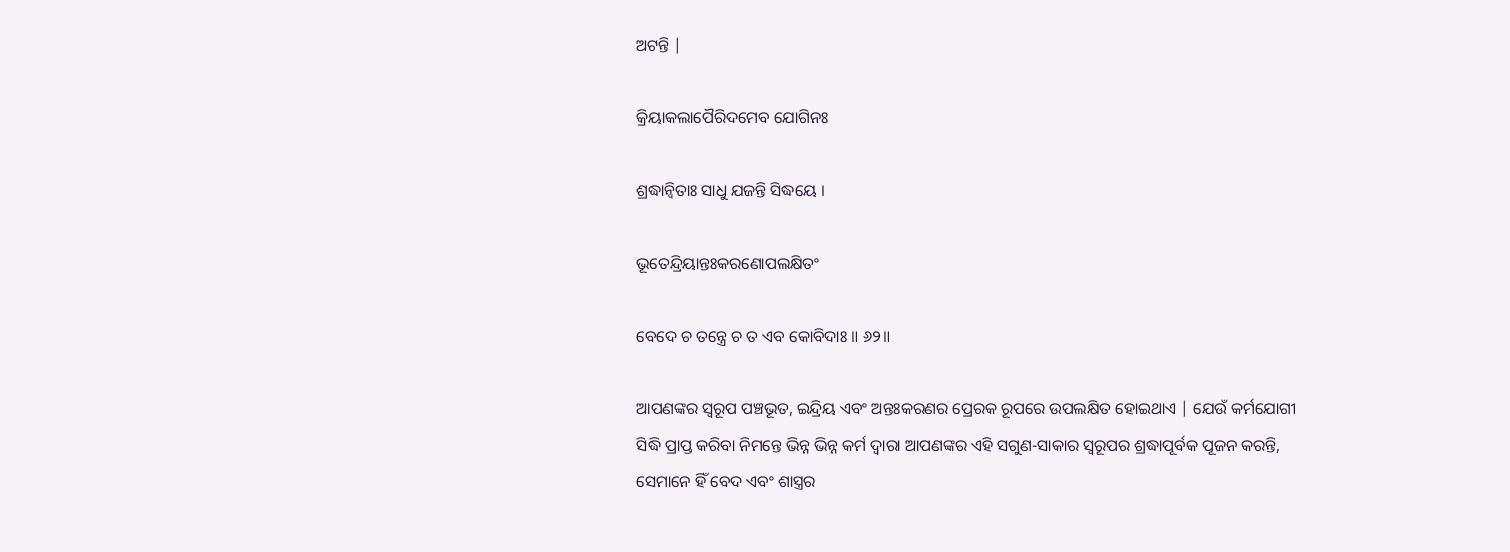ଅଟନ୍ତି |

କ୍ରିୟାକଲାପୈରିଦମେବ ଯୋଗିନଃ

ଶ୍ରଦ୍ଧାନ୍ୱିତାଃ ସାଧୁ ଯଜନ୍ତି ସିଦ୍ଧୟେ ।

ଭୂତେନ୍ଦ୍ରିୟାନ୍ତଃକରଣୋପଲକ୍ଷିତଂ

ବେଦେ ଚ ତନ୍ତ୍ରେ ଚ ତ ଏବ କୋବିଦାଃ ॥ ୬୨॥

ଆପଣଙ୍କର ସ୍ବରୂପ ପଞ୍ଚଭୂତ, ଇନ୍ଦ୍ରିୟ ଏବଂ ଅନ୍ତଃକରଣର ପ୍ରେରକ ରୂପରେ ଉପଲକ୍ଷିତ ହୋଇଥାଏ | ଯେଉଁ କର୍ମଯୋଗୀ ସିଦ୍ଧି ପ୍ରାପ୍ତ କରିବା ନିମନ୍ତେ ଭିନ୍ନ ଭିନ୍ନ କର୍ମ ଦ୍ବାରା ଆପଣଙ୍କର ଏହି ସଗୁଣ-ସାକାର ସ୍ବରୂପର ଶ୍ରଦ୍ଧାପୂର୍ବକ ପୂଜନ କରନ୍ତି, ସେମାନେ ହିଁ ବେଦ ଏବଂ ଶାସ୍ତ୍ରର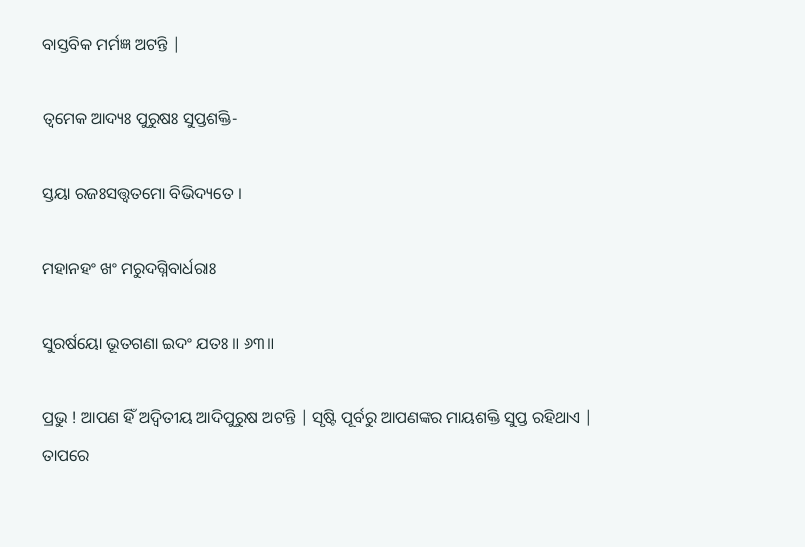ବାସ୍ତବିକ ମର୍ମଜ୍ଞ ଅଟନ୍ତି |

ତ୍ୱମେକ ଆଦ୍ୟଃ ପୁରୁଷଃ ସୁପ୍ତଶକ୍ତି-

ସ୍ତୟା ରଜଃସତ୍ତ୍ୱତମୋ ବିଭିଦ୍ୟତେ ।

ମହାନହଂ ଖଂ ମରୁଦଗ୍ନିବାର୍ଧରାଃ

ସୁରର୍ଷୟୋ ଭୂତଗଣା ଇଦଂ ଯତଃ ॥ ୬୩॥

ପ୍ରଭୁ ! ଆପଣ ହିଁ ଅଦ୍ବିତୀୟ ଆଦିପୁରୁଷ ଅଟନ୍ତି | ସୃଷ୍ଟି ପୂର୍ବରୁ ଆପଣଙ୍କର ମାୟଶକ୍ତି ସୁପ୍ତ ରହିଥାଏ | ତାପରେ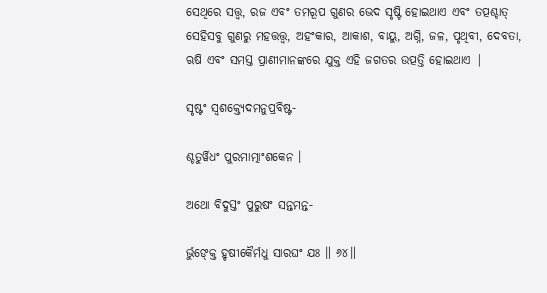ସେଥିରେ ସତ୍ତ୍ବ, ରଜ ଏବଂ ତମରୂପ ଗୁଣର ଭେଦ ସୃଷ୍ଟି ହୋଇଥାଏ ଏବଂ ତତ୍ପଶ୍ଚାତ୍ ସେହିସବୁ ଗୁଣରୁ ମହତ୍ତତ୍ତ୍ବ, ଅହଂକାର, ଆକାଶ, ବାୟୁ, ଅଗ୍ନି, ଜଳ, ପୃଥିବୀ, ଦେବତା, ଋଷି ଏବଂ ସମସ୍ତ ପ୍ରାଣୀମାନଙ୍କରେ ଯୁକ୍ତ ଏହି ଜଗତର ଉତ୍ପତ୍ତି ହୋଇଥାଏ |

ସୃଷ୍ଟଂ ସ୍ୱଶକ୍ତ୍ୟେଦମନୁପ୍ରବିଷ୍ଟ-

ଶ୍ଚତୁର୍ୱିଧଂ ପୁରମାତ୍ମାଂଶକେନ ।

ଅଥୋ ବିଦୁସ୍ତଂ ପୁରୁଷଂ ସନ୍ତମନ୍ତ-

ର୍ଭୁଙ୍କ୍ତେ ହୃଷୀକୈର୍ମଧୁ ସାରଘଂ ଯଃ ॥ ୬୪॥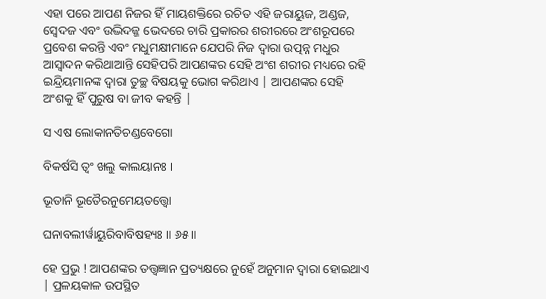ଏହା ପରେ ଆପଣ ନିଜର ହିଁ ମାୟଶକ୍ତିରେ ରଚିତ ଏହି ଜରାୟୁଜ, ଅଣ୍ଡଜ, ସ୍ବେଦଜ ଏବଂ ଉଦ୍ଭିଦଜ୍ଜ ଭେଦରେ ଚାରି ପ୍ରକାରର ଶରୀରରେ ଅଂଶରୂପରେ ପ୍ରବେଶ କରନ୍ତି ଏବଂ ମଧୁମକ୍ଷୀମାନେ ଯେପରି ନିଜ ଦ୍ବାରା ଉତ୍ପନ୍ନ ମଧୁର ଆସ୍ବାଦନ କରିଥାଆନ୍ତି ସେହିପରି ଆପଣଙ୍କର ସେହି ଅଂଶ ଶରୀର ମଧ୍ୟରେ ରହି ଇନ୍ଦ୍ରିୟମାନଙ୍କ ଦ୍ବାରା ତୁଚ୍ଛ ବିଷୟକୁ ଭୋଗ କରିଥାଏ | ଆପଣଙ୍କର ସେହି ଅଂଶକୁ ହିଁ ପୁରୁଷ ବା ଜୀବ କହନ୍ତି |

ସ ଏଷ ଲୋକାନତିଚଣ୍ଡବେଗୋ

ବିକର୍ଷସି ତ୍ୱଂ ଖଲୁ କାଲୟାନଃ ।

ଭୂତାନି ଭୂତୈରନୁମେୟତତ୍ତ୍ୱୋ

ଘନାବଲୀର୍ୱାୟୁରିବାବିଷହ୍ୟଃ ॥ ୬୫॥

ହେ ପ୍ରଭୁ ! ଆପଣଙ୍କର ତତ୍ତ୍ବଜ୍ଞାନ ପ୍ରତ୍ୟକ୍ଷରେ ନୁହେଁ ଅନୁମାନ ଦ୍ବାରା ହୋଇଥାଏ | ପ୍ରଳୟକାଳ ଉପସ୍ଥିତ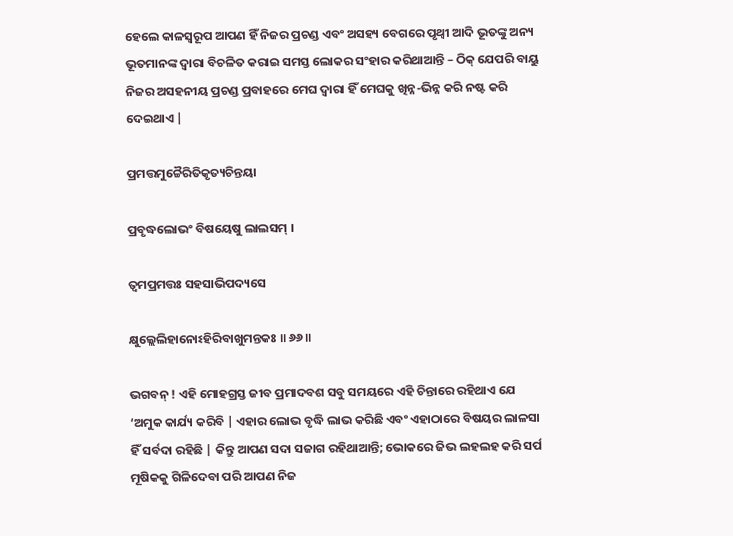ହେଲେ କାଳସ୍ବରୂପ ଆପଣ ହିଁ ନିଜର ପ୍ରଚଣ୍ଡ ଏବଂ ଅସହ୍ୟ ବେଗରେ ପୃଥ୍ବୀ ଆଦି ଭୂତଙ୍କୁ ଅନ୍ୟ ଭୂତମାନଙ୍କ ଦ୍ବାରା ବିଚଳିତ କରାଇ ସମସ୍ତ ଲୋକର ସଂହାର କରିଥାଆନ୍ତି – ଠିକ୍ ଯେପରି ବାୟୁ ନିଜର ଅସହନୀୟ ପ୍ରଚଣ୍ଡ ପ୍ରବାହରେ ମେଘ ଦ୍ବାରା ହିଁ ମେଘକୁ ଖିନ୍ନ-ଭିନ୍ନ କରି ନଷ୍ଟ କରି ଦେଇଥାଏ |

ପ୍ରମତ୍ତମୁଚ୍ଚୈରିତିକୃତ୍ୟଚିନ୍ତୟା

ପ୍ରବୃଦ୍ଧଲୋଭଂ ବିଷୟେଷୁ ଲାଲସମ୍ ।

ତ୍ୱମପ୍ରମତ୍ତଃ ସହସାଭିପଦ୍ୟସେ

କ୍ଷୁଲ୍ଲେଲିହାନୋଽହିରିବାଖୁମନ୍ତକଃ ॥ ୬୬॥

ଭଗବନ୍ ! ଏହି ମୋହଗ୍ରସ୍ତ ଜୀବ ପ୍ରମାଦବଶ ସବୁ ସମୟରେ ଏହି ଚିନ୍ତାରେ ରହିଥାଏ ଯେ ‘ଅମୁକ କାର୍ଯ୍ୟ କରିବି | ଏହାର ଲୋଭ ବୃଦ୍ଧି ଲାଭ କରିଛି ଏବଂ ଏହାଠାରେ ବିଷୟର ଲାଳସା ହିଁ ସର୍ବଦା ରହିଛି | କିନ୍ତୁ ଆପଣ ସଦା ସଜାଗ ରହିଥାଆନ୍ତି; ଭୋକରେ ଜିଭ ଲହଲହ କରି ସର୍ପ ମୂଷିକକୁ ଗିଳିଦେବା ପରି ଆପଣ ନିଜ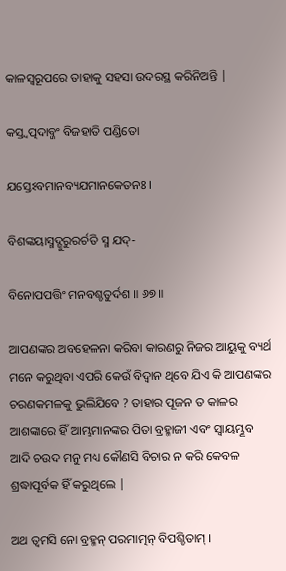କାଳସ୍ବରୂପରେ ତାହାକୁ ସହସା ଉଦରସ୍ଥ କରିନିଅନ୍ତି |

କସ୍ତ୍ୱତ୍ପଦାବ୍ଜଂ ବିଜହାତି ପଣ୍ଡିତୋ

ଯସ୍ତେଽବମାନବ୍ୟଯମାନକେତନଃ ।

ବିଶଙ୍କୟାସ୍ମଦ୍ଗୁରୁରର୍ଚତି ସ୍ମ ଯଦ୍-

ବିନୋପପତ୍ତିଂ ମନବଶ୍ଚତୁର୍ଦଶ ॥ ୬୭॥

ଆପଣଙ୍କର ଅବହେଳନା କରିବା କାରଣରୁ ନିଜର ଆୟୁକୁ ବ୍ୟର୍ଥ ମନେ କରୁଥିବା ଏପରି କେଉଁ ବିଦ୍ବାନ ଥିବେ ଯିଏ କି ଆପଣଙ୍କର ଚରଣକମଳକୁ ଭୁଲିଯିବେ ? ତାହାର ପୂଜନ ତ କାଳର ଆଶଙ୍କାରେ ହିଁ ଆମ୍ଭମାନଙ୍କର ପିତା ବ୍ରହ୍ମାଜୀ ଏବଂ ସ୍ବାୟମ୍ଭୂବ ଆଦି ଚଉଦ ମନୁ ମଧ୍ୟ କୌଣସି ବିଚାର ନ କରି କେବଳ ଶ୍ରଦ୍ଧାପୂର୍ବକ ହିଁ କରୁଥିଲେ |

ଅଥ ତ୍ୱମସି ନୋ ବ୍ରହ୍ମନ୍ ପରମାତ୍ମନ୍ ବିପଶ୍ଚିତାମ୍ ।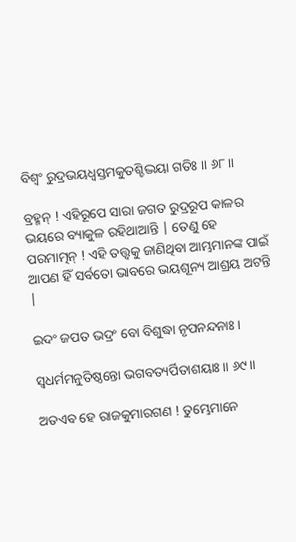ବିଶ୍ୱଂ ରୁଦ୍ରଭୟଧ୍ୱସ୍ତମକୁତଶ୍ଚିଦ୍ଭୟା ଗତିଃ ॥ ୬୮॥

ବ୍ରହ୍ମନ୍ ! ଏହିରୂପେ ସାରା ଜଗତ ରୁଦ୍ରରୂପ କାଳର ଭୟରେ ବ୍ୟାକୁଳ ରହିଥାଆନ୍ତି | ତେଣୁ ହେ ପରମାତ୍ମନ୍ ! ଏହି ତତ୍ତ୍ବକୁ ଜାଣିଥିବା ଆମ୍ଭମାନଙ୍କ ପାଇଁ ଆପଣ ହିଁ ସର୍ବତୋ ଭାବରେ ଭୟଶୂନ୍ୟ ଆଶ୍ରୟ ଅଟନ୍ତି |

ଇଦଂ ଜପତ ଭଦ୍ରଂ ବୋ ବିଶୁଦ୍ଧା ନୃପନନ୍ଦନାଃ ।

ସ୍ୱଧର୍ମମନୁତିଷ୍ଠନ୍ତୋ ଭଗବତ୍ୟର୍ପିତାଶୟାଃ ॥ ୬୯॥

ଅତଏବ ହେ ରାଜକୁମାରଗଣ ! ତୁମ୍ଭେମାନେ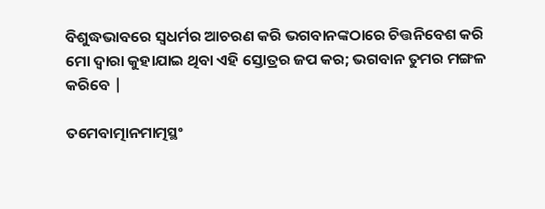ବିଶୁଦ୍ଧଭାବରେ ସ୍ବଧର୍ମର ଆଚରଣ କରି ଭଗବାନଙ୍କଠାରେ ଚିତ୍ତନିବେଶ କରି ମୋ ଦ୍ବାରା କୁହାଯାଇ ଥିବା ଏହି ସ୍ତୋତ୍ରର ଜପ କର; ଭଗବାନ ତୁମର ମଙ୍ଗଳ କରିବେ |

ତମେବାତ୍ମାନମାତ୍ମସ୍ଥଂ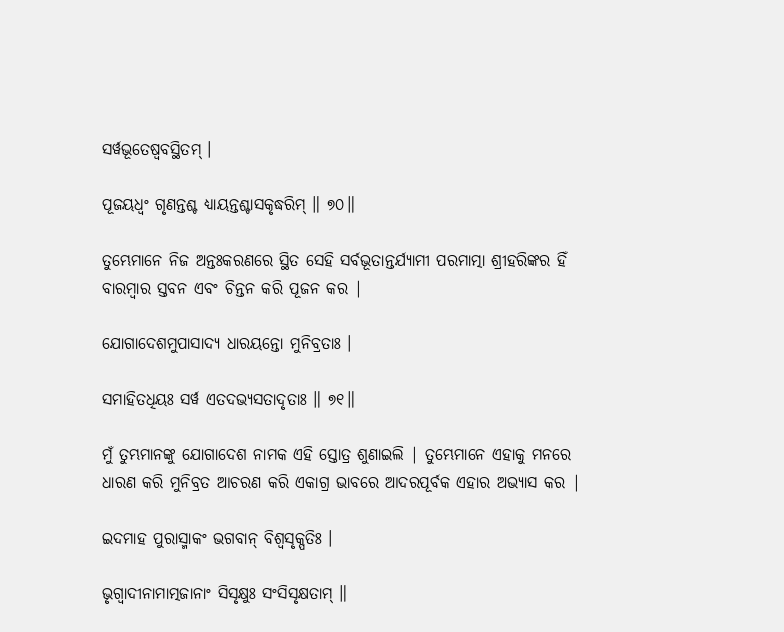ସର୍ୱଭୂତେଷ୍ୱବସ୍ଥିତମ୍ ।

ପୂଜୟଧ୍ୱଂ ଗୃଣନ୍ତଶ୍ଚ ଧ୍ୟାୟନ୍ତଶ୍ଚାସକୃଦ୍ଧରିମ୍ ॥ ୭୦॥

ତୁମ୍ଭେମାନେ ନିଜ ଅନ୍ତଃକରଣରେ ସ୍ଥିତ ସେହି ସର୍ବଭୂତାନ୍ତର୍ଯ୍ୟାମୀ ପରମାତ୍ମା ଶ୍ରୀହରିଙ୍କର ହିଁ ବାରମ୍ବାର ସ୍ତବନ ଏବଂ ଚିନ୍ତନ କରି ପୂଜନ କର |

ଯୋଗାଦେଶମୁପାସାଦ୍ୟ ଧାରୟନ୍ତୋ ମୁନିବ୍ରତାଃ ।

ସମାହିତଧିୟଃ ସର୍ୱ ଏତଦଭ୍ୟସତାଦୃତାଃ ॥ ୭୧॥

ମୁଁ ତୁମ୍ଭମାନଙ୍କୁ ଯୋଗାଦେଶ ନାମକ ଏହି ସ୍ତୋତ୍ର ଶୁଣାଇଲି | ତୁମ୍ଭେମାନେ ଏହାକୁ ମନରେ ଧାରଣ କରି ମୁନିବ୍ରତ ଆଚରଣ କରି ଏକାଗ୍ର ଭାବରେ ଆଦରପୂର୍ବକ ଏହାର ଅଭ୍ୟାସ କର |

ଇଦମାହ ପୁରାସ୍ମାକଂ ଭଗବାନ୍ ବିଶ୍ୱସୃକ୍ପତିଃ ।

ଭୃଗ୍ୱାଦୀନାମାତ୍ମଜାନାଂ ସିସୃକ୍ଷୁଃ ସଂସିସୃକ୍ଷତାମ୍ ॥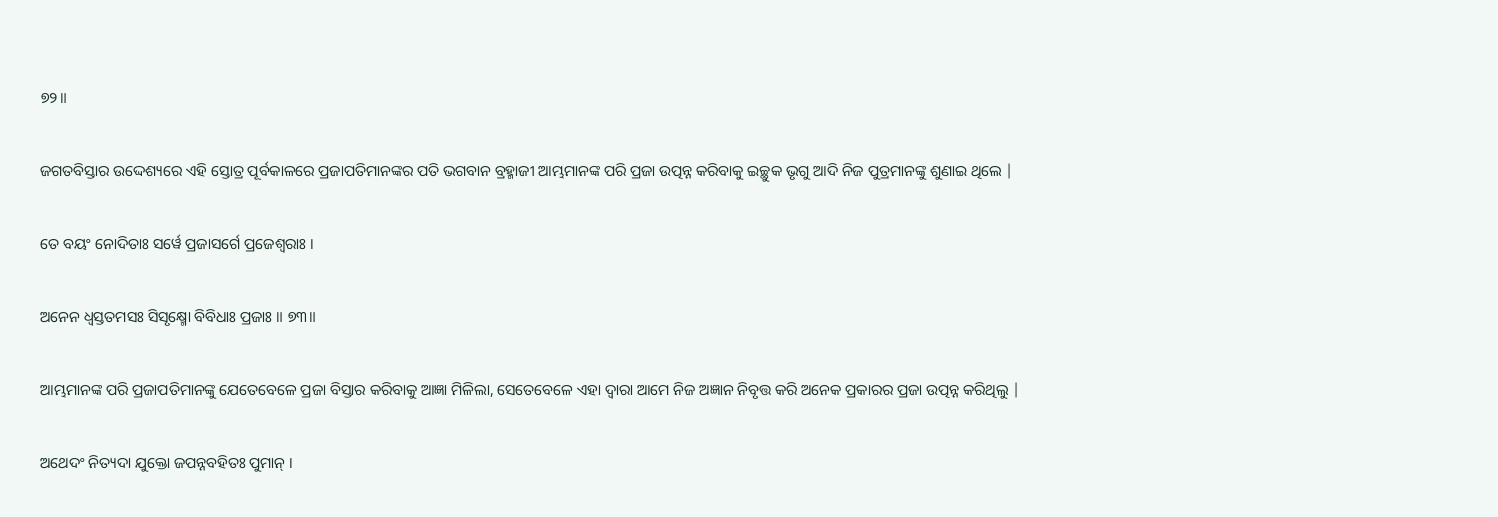୭୨॥

ଜଗତବିସ୍ତାର ଉଦ୍ଦେଶ୍ୟରେ ଏହି ସ୍ତୋତ୍ର ପୂର୍ବକାଳରେ ପ୍ରଜାପତିମାନଙ୍କର ପତି ଭଗବାନ ବ୍ରହ୍ମାଜୀ ଆମ୍ଭମାନଙ୍କ ପରି ପ୍ରଜା ଉତ୍ପନ୍ନ କରିବାକୁ ଇଚ୍ଛୁକ ଭୃଗୁ ଆଦି ନିଜ ପୁତ୍ରମାନଙ୍କୁ ଶୁଣାଇ ଥିଲେ |

ତେ ବୟଂ ନୋଦିତାଃ ସର୍ୱେ ପ୍ରଜାସର୍ଗେ ପ୍ରଜେଶ୍ୱରାଃ ।

ଅନେନ ଧ୍ୱସ୍ତତମସଃ ସିସୃକ୍ଷ୍ମୋ ବିବିଧାଃ ପ୍ରଜାଃ ॥ ୭୩॥

ଆମ୍ଭମାନଙ୍କ ପରି ପ୍ରଜାପତିମାନଙ୍କୁ ଯେତେବେଳେ ପ୍ରଜା ବିସ୍ତାର କରିବାକୁ ଆଜ୍ଞା ମିଳିଲା, ସେତେବେଳେ ଏହା ଦ୍ବାରା ଆମେ ନିଜ ଅଜ୍ଞାନ ନିବୃତ୍ତ କରି ଅନେକ ପ୍ରକାରର ପ୍ରଜା ଉତ୍ପନ୍ନ କରିଥିଲୁ |

ଅଥେଦଂ ନିତ୍ୟଦା ଯୁକ୍ତୋ ଜପନ୍ନବହିତଃ ପୁମାନ୍ ।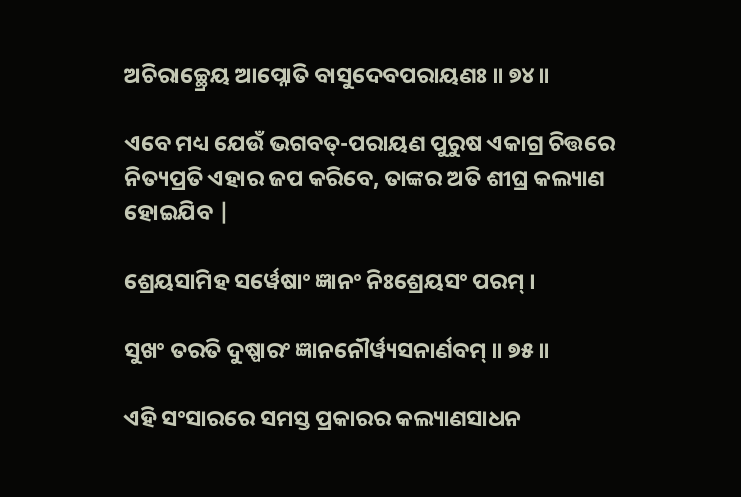ଅଚିରାଚ୍ଛ୍ରେୟ ଆପ୍ନୋତି ବାସୁଦେବପରାୟଣଃ ॥ ୭୪॥

ଏବେ ମଧ୍ୟ ଯେଉଁ ଭଗବତ୍-ପରାୟଣ ପୁରୁଷ ଏକାଗ୍ର ଚିତ୍ତରେ ନିତ୍ୟପ୍ରତି ଏହାର ଜପ କରିବେ, ତାଙ୍କର ଅତି ଶୀଘ୍ର କଲ୍ୟାଣ ହୋଇଯିବ |

ଶ୍ରେୟସାମିହ ସର୍ୱେଷାଂ ଜ୍ଞାନଂ ନିଃଶ୍ରେୟସଂ ପରମ୍ ।

ସୁଖଂ ତରତି ଦୁଷ୍ପାରଂ ଜ୍ଞାନନୌର୍ୱ୍ୟସନାର୍ଣବମ୍ ॥ ୭୫॥

ଏହି ସଂସାରରେ ସମସ୍ତ ପ୍ରକାରର କଲ୍ୟାଣସାଧନ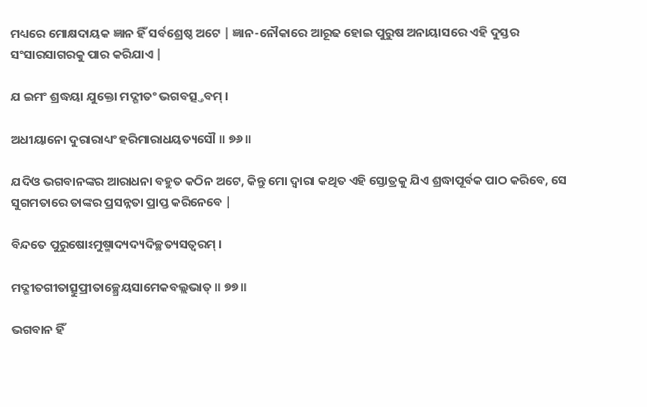ମଧ୍ୟରେ ମୋକ୍ଷଦାୟକ ଜ୍ଞାନ ହିଁ ସର୍ବଶ୍ରେଷ୍ଠ ଅଟେ | ଜ୍ଞାନ-ନୌକାରେ ଆରୂଢ ହୋଇ ପୁରୁଷ ଅନାୟାସରେ ଏହି ଦୁସ୍ତର ସଂସାରସାଗରକୁ ପାର କରିଯାଏ |

ଯ ଇମଂ ଶ୍ରଦ୍ଧୟା ଯୁକ୍ତୋ ମଦ୍ଗୀତଂ ଭଗବତ୍ସ୍ତବମ୍ ।

ଅଧୀୟାନୋ ଦୁରାରାଧ୍ୟଂ ହରିମାରାଧୟତ୍ୟସୌ ॥ ୭୬॥

ଯଦିଓ ଭଗବାନଙ୍କର ଆରାଧନା ବହୁତ କଠିନ ଅଟେ, କିନ୍ତୁ ମୋ ଦ୍ବାରା କଥିତ ଏହି ସ୍ତୋତ୍ରକୁ ଯିଏ ଶ୍ରଦ୍ଧାପୂର୍ବକ ପାଠ କରିବେ, ସେ ସୁଗମତାରେ ତାଙ୍କର ପ୍ରସନ୍ନତା ପ୍ରାପ୍ତ କରିନେବେ |

ବିନ୍ଦତେ ପୁରୁଷୋଽମୁଷ୍ମାଦ୍ୟଦ୍ୟଦିଚ୍ଛତ୍ୟସତ୍ୱରମ୍ ।

ମଦ୍ଗୀତଗୀତାତ୍ସୁପ୍ରୀତାଚ୍ଛ୍ରେୟସାମେକବଲ୍ଲଭାତ୍ ॥ ୭୭॥

ଭଗବାନ ହିଁ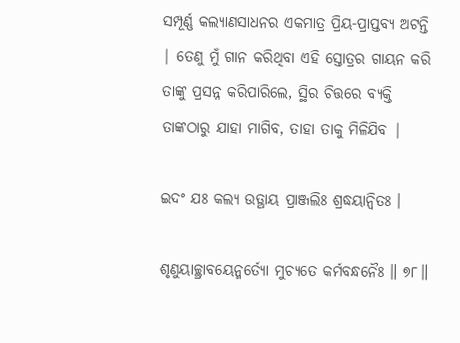ସମ୍ପୂର୍ଣ୍ଣ କଲ୍ୟାଣସାଧନର ଏକମାତ୍ର ପ୍ରିୟ-ପ୍ରାପ୍ତବ୍ୟ ଅଟନ୍ତି | ତେଣୁ ମୁଁ ଗାନ କରିଥିବା ଏହି ସ୍ତୋତ୍ରର ଗାୟନ କରି ତାଙ୍କୁ ପ୍ରସନ୍ନ କରିପାରିଲେ, ସ୍ଥିର ଚିତ୍ତରେ ବ୍ୟକ୍ତି ତାଙ୍କଠାରୁ ଯାହା ମାଗିବ, ତାହା ତାକୁ ମିଳିଯିବ |

ଇଦଂ ଯଃ କଲ୍ୟ ଉତ୍ଥାୟ ପ୍ରାଞ୍ଜଲିଃ ଶ୍ରଦ୍ଧୟାନ୍ୱିତଃ ।

ଶୃଣୁୟାଚ୍ଛ୍ରାବୟେନ୍ମର୍ତ୍ୟୋ ମୁଚ୍ୟତେ କର୍ମବନ୍ଧନୈଃ ॥ ୭୮॥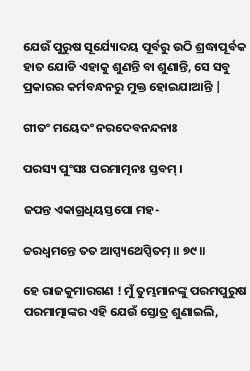ଯେଉଁ ପୁରୁଷ ସୂର୍ଯ୍ୟୋଦୟ ପୂର୍ବରୁ ଉଠି ଶ୍ରଦ୍ଧାପୂର୍ବକ ହାତ ଯୋଡି ଏହାକୁ ଶୁଣନ୍ତି ବା ଶୁଣାନ୍ତି, ସେ ସବୁ ପ୍ରକାରର କର୍ମବନ୍ଧନରୁ ମୁକ୍ତ ହୋଇଯାଆନ୍ତି |

ଗୀତଂ ମୟେଦଂ ନରଦେବନନ୍ଦନାଃ

ପରସ୍ୟ ପୁଂସଃ ପରମାତ୍ମନଃ ସ୍ତବମ୍ ।

ଜପନ୍ତ ଏକାଗ୍ରଧିୟସ୍ତପୋ ମହ-

ଚ୍ଚରଧ୍ୱମନ୍ତେ ତତ ଆପ୍ସ୍ୟଥେପ୍ସିତମ୍ ॥ ୭୯॥

ହେ ରାଜକୁମାରଗଣ ! ମୁଁ ତୁମ୍ଭମାନଙ୍କୁ ପରମପୁରୁଷ ପରମାତ୍ମାଙ୍କର ଏହି ଯେଉଁ ସ୍ତୋତ୍ର ଶୁଣାଇଲି,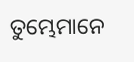ତୁମ୍ଭେମାନେ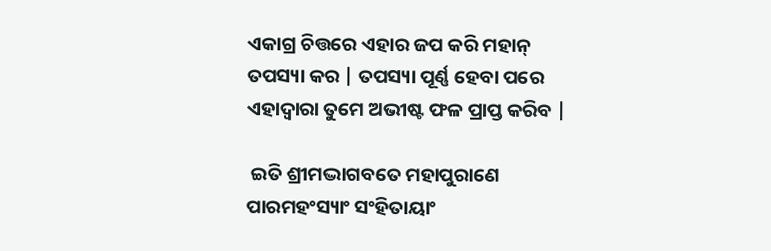ଏକାଗ୍ର ଚିତ୍ତରେ ଏହାର ଜପ କରି ମହାନ୍ ତପସ୍ୟା କର | ତପସ୍ୟା ପୂର୍ଣ୍ଣ ହେବା ପରେ ଏହାଦ୍ବାରା ତୁମେ ଅଭୀଷ୍ଟ ଫଳ ପ୍ରାପ୍ତ କରିବ |

 ଇତି ଶ୍ରୀମଦ୍ଭାଗବତେ ମହାପୁରାଣେ ପାରମହଂସ୍ୟାଂ ସଂହିତାୟାଂ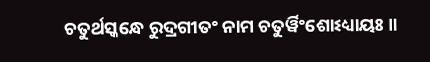ଚତୁର୍ଥସ୍କନ୍ଧେ ରୁଦ୍ରଗୀତଂ ନାମ ଚତୁର୍ୱିଂଶୋଽଧ୍ୟାୟଃ ॥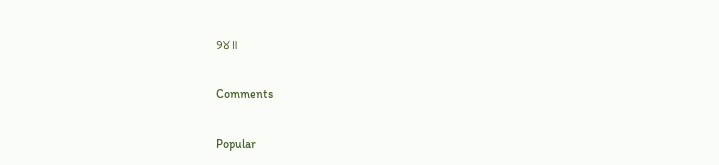୨୪॥

Comments

Popular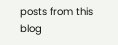posts from this blog